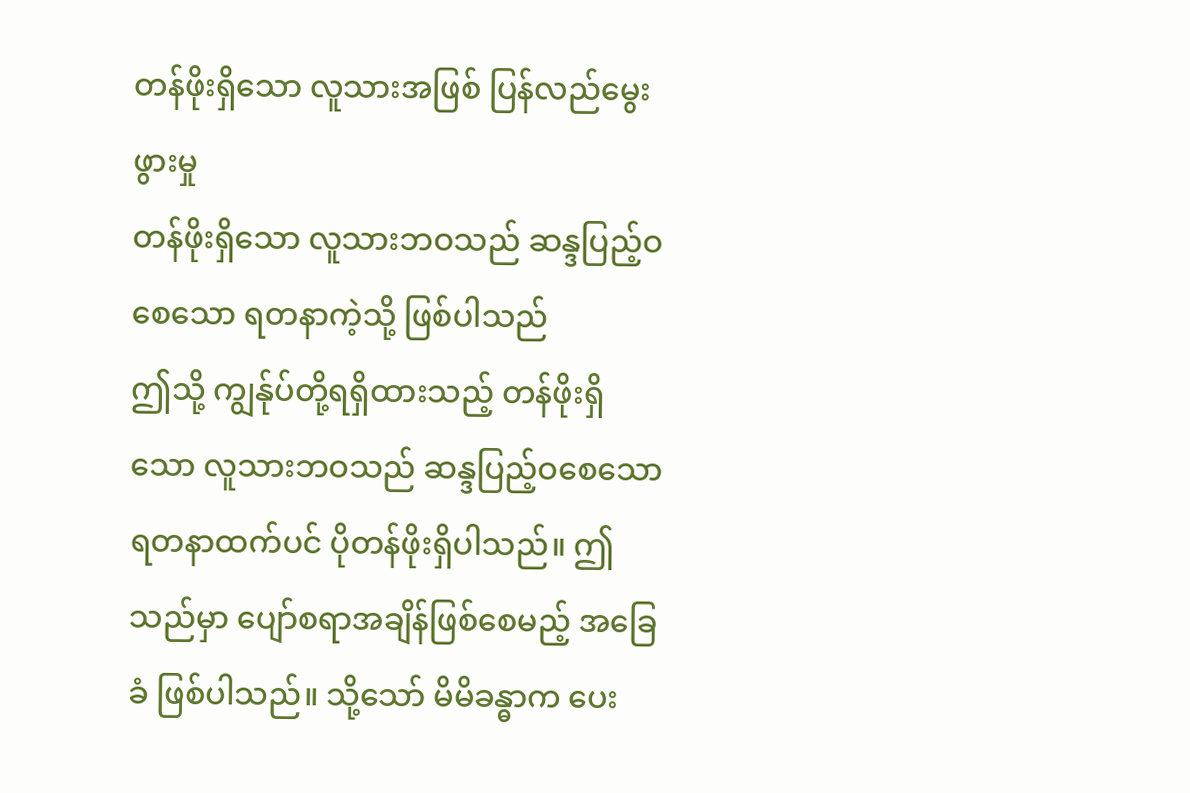တန်ဖိုးရှိသော လူသားအဖြစ် ပြန်လည်မွေးဖွားမှု
တန်ဖိုးရှိသော လူသားဘဝသည် ဆန္ဒပြည့်ဝစေသော ရတနာကဲ့သို့ ဖြစ်ပါသည်
ဤသို့ ကျွန်ုပ်တို့ရရှိထားသည့် တန်ဖိုးရှိသော လူသားဘဝသည် ဆန္ဒပြည့်ဝစေသော ရတနာထက်ပင် ပိုတန်ဖိုးရှိပါသည်။ ဤသည်မှာ ပျော်စရာအချိန်ဖြစ်စေမည့် အခြေခံ ဖြစ်ပါသည်။ သို့သော် မိမိခန္ဓာက ပေး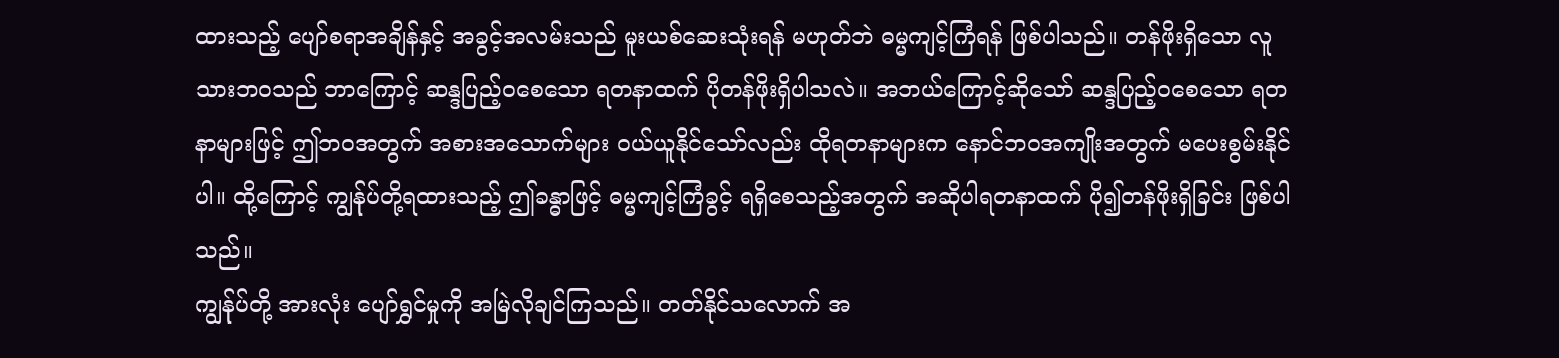ထားသည့် ပျော်စရာအချိန်နှင့် အခွင့်အလမ်းသည် မူးယစ်ဆေးသုံးရန် မဟုတ်ဘဲ ဓမ္မကျင့်ကြံရန် ဖြစ်ပါသည်။ တန်ဖိုးရှိသော လူသားဘဝသည် ဘာကြောင့် ဆန္ဒပြည့်ဝစေသော ရတနာထက် ပိုတန်ဖိုးရှိပါသလဲ။ အဘယ်ကြောင့်ဆိုသော် ဆန္ဒပြည့်ဝစေသော ရတနာများဖြင့် ဤဘဝအတွက် အစားအသောက်များ ဝယ်ယူနိုင်သော်လည်း ထိုရတနာများက နောင်ဘဝအကျိုးအတွက် မပေးစွမ်းနိုင်ပါ။ ထို့ကြောင့် ကျွန်ုပ်တို့ရထားသည့် ဤခန္ဓာဖြင့် ဓမ္မကျင့်ကြံခွင့် ရရှိစေသည့်အတွက် အဆိုပါရတနာထက် ပို၍တန်ဖိုးရှိခြင်း ဖြစ်ပါသည်။
ကျွန်ုပ်တို့ အားလုံး ပျော်ရွှင်မှုကို အမြဲလိုချင်ကြသည်။ တတ်နိုင်သလောက် အ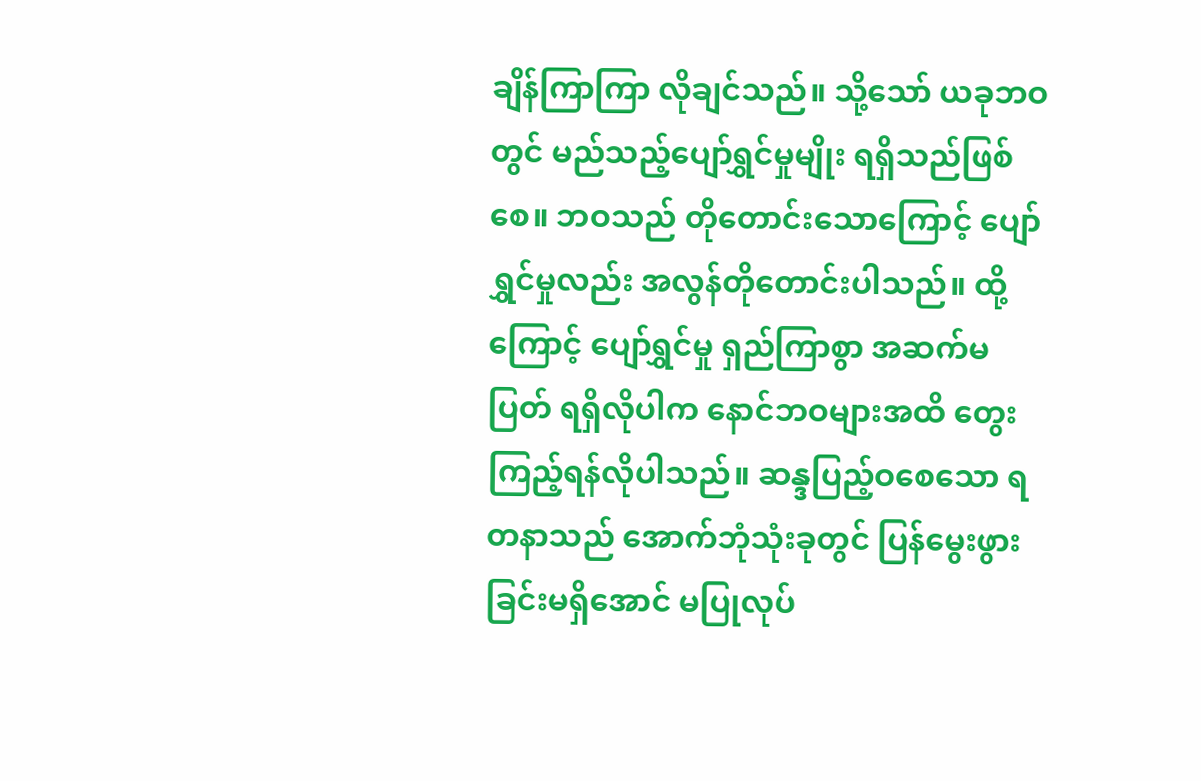ချိန်ကြာကြာ လိုချင်သည်။ သို့သော် ယခုဘဝတွင် မည်သည့်ပျော်ရွှင်မှုမျိုး ရရှိသည်ဖြစ်စေ။ ဘဝသည် တိုတောင်းသောကြောင့် ပျော်ရွှင်မှုလည်း အလွန်တိုတောင်းပါသည်။ ထို့ကြောင့် ပျော်ရွှင်မှု ရှည်ကြာစွာ အဆက်မပြတ် ရရှိလိုပါက နောင်ဘဝများအထိ တွေးကြည့်ရန်လိုပါသည်။ ဆန္ဒပြည့်ဝစေသော ရတနာသည် အောက်ဘုံသုံးခုတွင် ပြန်မွေးဖွားခြင်းမရှိအောင် မပြုလုပ်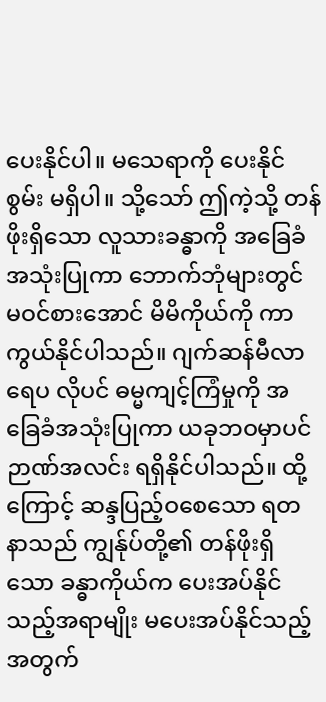ပေးနိုင်ပါ။ မသေရာကို ပေးနိုင်စွမ်း မရှိပါ။ သို့သော် ဤကဲ့သို့ တန်ဖိုးရှိသော လူသားခန္ဓာကို အခြေခံအသုံးပြုကာ ဘောက်ဘုံများတွင် မဝင်စားအောင် မိမိကိုယ်ကို ကာကွယ်နိုင်ပါသည်။ ဂျက်ဆန်မီလာရေပ လိုပင် ဓမ္မကျင့်ကြံမှုကို အခြေခံအသုံးပြုကာ ယခုဘဝမှာပင် ဉာဏ်အလင်း ရရှိနိုင်ပါသည်။ ထို့ကြောင့် ဆန္ဒပြည့်ဝစေသော ရတနာသည် ကျွန်ုပ်တို့၏ တန်ဖိုးရှိသော ခန္ဓာကိုယ်က ပေးအပ်နိုင်သည့်အရာမျိုး မပေးအပ်နိုင်သည့်အတွက်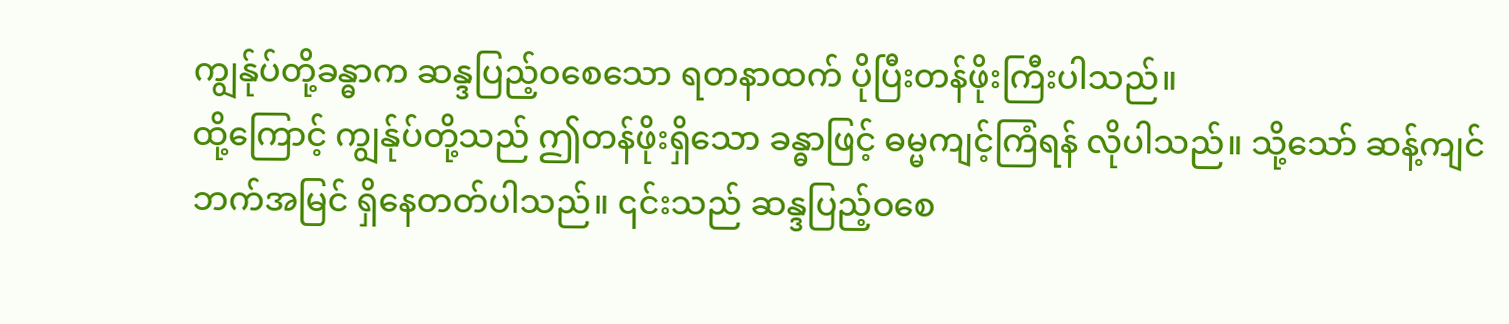ကျွန်ုပ်တို့ခန္ဓာက ဆန္ဒပြည့်ဝစေသော ရတနာထက် ပိုပြီးတန်ဖိုးကြီးပါသည်။
ထို့ကြောင့် ကျွန်ုပ်တို့သည် ဤတန်ဖိုးရှိသော ခန္ဓာဖြင့် ဓမ္မကျင့်ကြံရန် လိုပါသည်။ သို့သော် ဆန့်ကျင်ဘက်အမြင် ရှိနေတတ်ပါသည်။ ၎င်းသည် ဆန္ဒပြည့်ဝစေ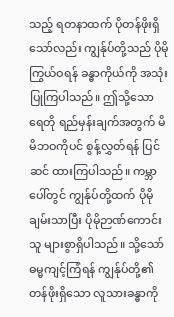သည့် ရတနာထက် ပိုတန်ဖိုးရှိသော်လည်း ကျွန်ုပ်တို့သည် ပိုမိုကြွယ်ဝရန် ခန္ဓာကိုယ်ကို အသုံးပြုကြပါသည်။ ဤသို့သော ရေတို ရည်မှန်းချက်အတွက် မိမိဘဝကိုပင် စွန့်လွှတ်ရန် ပြင်ဆင် ထားကြပါသည်။ ကမ္ဘာပေါ်တွင် ကျွန်ုပ်တို့ထက် ပိုမိုချမ်းသာပြီး ပိုမိုဉာဏ်ကောင်းသူ များစွာရှိပါသည်။ သို့သော် ဓမ္မကျင့်ကြံရန် ကျွန်ုပ်တို့၏ တန်ဖိုးရှိသော လူသားခန္ဓာကို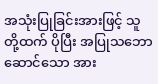အသုံးပြုခြင်းအားဖြင့် သူတို့ထက် ပိုပြီး အပြုသဘော ဆောင်သော အား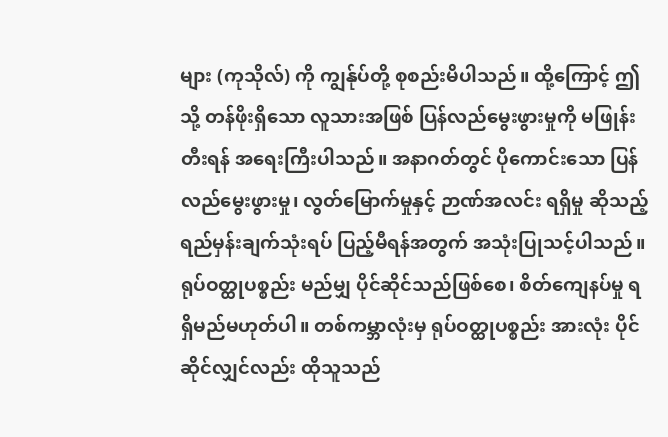များ (ကုသိုလ်) ကို ကျွန်ုပ်တို့ စုစည်းမိပါသည်။ ထို့ကြောင့် ဤသို့ တန်ဖိုးရှိသော လူသားအဖြစ် ပြန်လည်မွေးဖွားမှုကို မဖြုန်းတီးရန် အရေးကြီးပါသည်။ အနာဂတ်တွင် ပိုကောင်းသော ပြန်လည်မွေးဖွားမှု၊ လွတ်မြောက်မှုနှင့် ဉာဏ်အလင်း ရရှိမှု ဆိုသည့် ရည်မှန်းချက်သုံးရပ် ပြည့်မီရန်အတွက် အသုံးပြုသင့်ပါသည်။
ရုပ်ဝတ္ထုပစ္စည်း မည်မျှ ပိုင်ဆိုင်သည်ဖြစ်စေ၊ စိတ်ကျေနပ်မှု ရရှိမည်မဟုတ်ပါ။ တစ်ကမ္ဘာလုံးမှ ရုပ်ဝတ္ထုပစ္စည်း အားလုံး ပိုင်ဆိုင်လျှင်လည်း ထိုသူသည်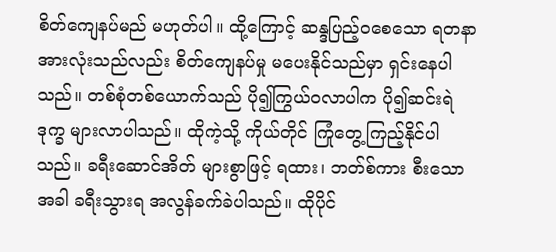စိတ်ကျေနပ်မည် မဟုတ်ပါ။ ထို့ကြောင့် ဆန္ဒပြည့်ဝစေသော ရတနာအားလုံးသည်လည်း စိတ်ကျေနပ်မှု မပေးနိုင်သည်မှာ ရှင်းနေပါသည်။ တစ်စုံတစ်ယောက်သည် ပို၍ကြွယ်ဝလာပါက ပို၍ဆင်းရဲဒုက္ခ များလာပါသည်။ ထိုကဲ့သို့ ကိုယ်တိုင် ကြုံတွေ့ကြည့်နိုင်ပါသည်။ ခရီးဆောင်အိတ် များစွာဖြင့် ရထား၊ ဘတ်စ်ကား စီးသောအခါ ခရီးသွားရ အလွန်ခက်ခဲပါသည်။ ထိုပိုင်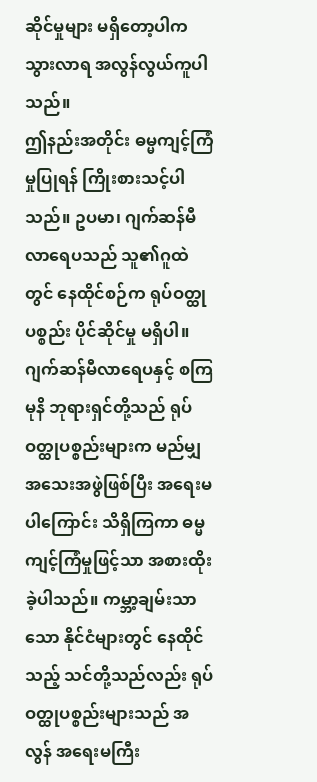ဆိုင်မှုများ မရှိတော့ပါက သွားလာရ အလွန်လွယ်ကူပါသည်။
ဤနည်းအတိုင်း ဓမ္မကျင့်ကြံမှုပြုရန် ကြိုးစားသင့်ပါသည်။ ဥပမာ၊ ဂျက်ဆန်မီလာရေပသည် သူ၏ဂူထဲတွင် နေထိုင်စဉ်က ရုပ်ဝတ္ထုပစ္စည်း ပိုင်ဆိုင်မှု မရှိပါ။ ဂျက်ဆန်မီလာရေပနှင့် စကြမုနိ ဘုရားရှင်တို့သည် ရုပ်ဝတ္ထုပစ္စည်းများက မည်မျှ အသေးအဖွဲဖြစ်ပြီး အရေးမပါကြောင်း သိရှိကြကာ ဓမ္မကျင့်ကြံမှုဖြင့်သာ အစားထိုးခဲ့ပါသည်။ ကမ္ဘာ့ချမ်းသာသော နိုင်ငံများတွင် နေထိုင်သည့် သင်တို့သည်လည်း ရုပ်ဝတ္ထုပစ္စည်းများသည် အလွန် အရေးမကြီး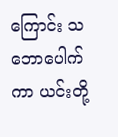ကြောင်း သဘောပေါက်ကာ ယင်းတို့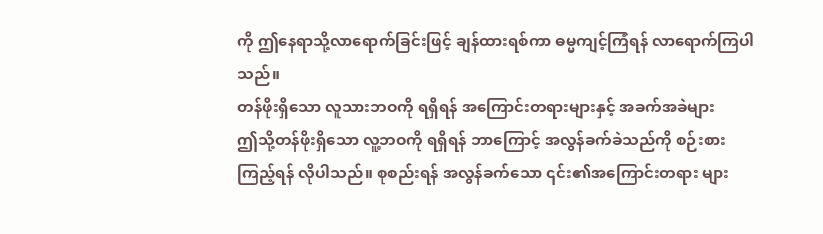ကို ဤနေရာသို့လာရောက်ခြင်းဖြင့် ချန်ထားရစ်ကာ ဓမ္မကျင့်ကြံရန် လာရောက်ကြပါသည်။
တန်ဖိုးရှိသော လူသားဘဝကို ရရှိရန် အကြောင်းတရားများနှင့် အခက်အခဲများ
ဤသို့တန်ဖိုးရှိသော လူ့ဘဝကို ရရှိရန် ဘာကြောင့် အလွန်ခက်ခဲသည်ကို စဉ်းစားကြည့်ရန် လိုပါသည်။ စုစည်းရန် အလွန်ခက်သော ၎င်း၏အကြောင်းတရား များ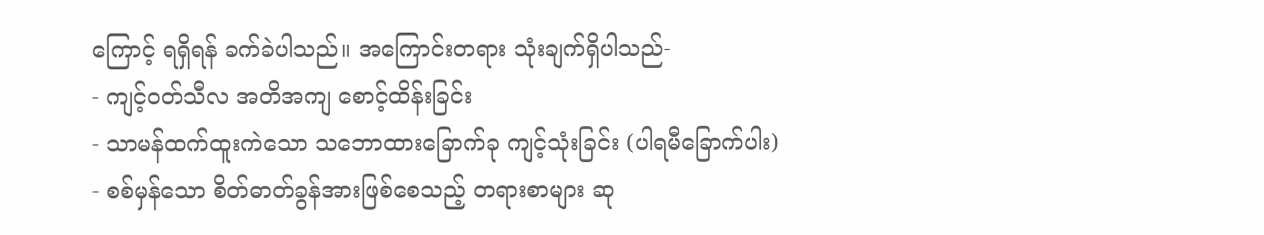ကြောင့် ရရှိရန် ခက်ခဲပါသည်။ အကြောင်းတရား သုံးချက်ရှိပါသည်-
- ကျင့်ဝတ်သီလ အတိအကျ စောင့်ထိန်းခြင်း
- သာမန်ထက်ထူးကဲသော သဘောထားခြောက်ခု ကျင့်သုံးခြင်း (ပါရမီခြောက်ပါး)
- စစ်မှန်သော စိတ်ဓာတ်ခွန်အားဖြစ်စေသည့် တရားစာများ ဆု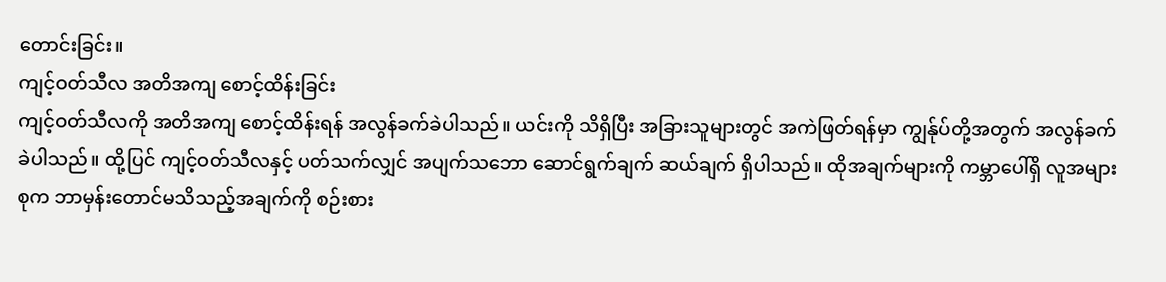တောင်းခြင်း။
ကျင့်ဝတ်သီလ အတိအကျ စောင့်ထိန်းခြင်း
ကျင့်ဝတ်သီလကို အတိအကျ စောင့်ထိန်းရန် အလွန်ခက်ခဲပါသည်။ ယင်းကို သိရှိပြီး အခြားသူများတွင် အကဲဖြတ်ရန်မှာ ကျွန်ုပ်တို့အတွက် အလွန်ခက်ခဲပါသည်။ ထို့ပြင် ကျင့်ဝတ်သီလနှင့် ပတ်သက်လျှင် အပျက်သဘော ဆောင်ရွက်ချက် ဆယ်ချက် ရှိပါသည်။ ထိုအချက်များကို ကမ္ဘာပေါ်ရှိ လူအများစုက ဘာမှန်းတောင်မသိသည့်အချက်ကို စဉ်းစား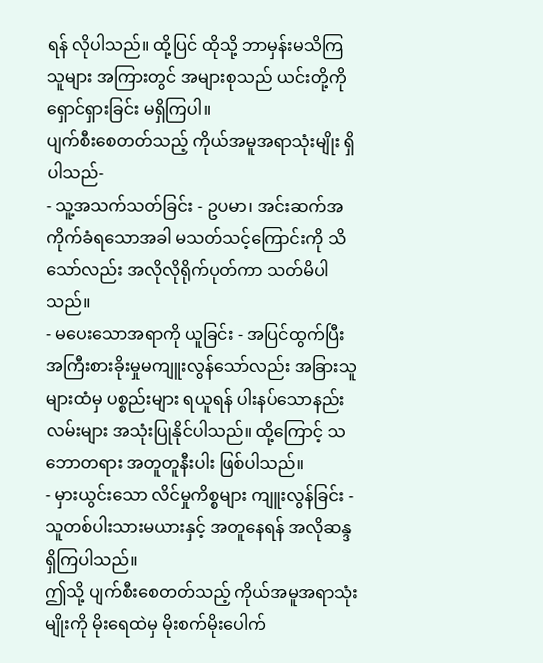ရန် လိုပါသည်။ ထို့ပြင် ထိုသို့ ဘာမှန်းမသိကြသူများ အကြားတွင် အများစုသည် ယင်းတို့ကို ရှောင်ရှားခြင်း မရှိကြပါ။
ပျက်စီးစေတတ်သည့် ကိုယ်အမူအရာသုံးမျိုး ရှိပါသည်-
- သူ့အသက်သတ်ခြင်း - ဥပမာ၊ အင်းဆက်အကိုက်ခံရသောအခါ မသတ်သင့်ကြောင်းကို သိသော်လည်း အလိုလိုရိုက်ပုတ်ကာ သတ်မိပါသည်။
- မပေးသောအရာကို ယူခြင်း - အပြင်ထွက်ပြီး အကြီးစားခိုးမှုမကျူးလွန်သော်လည်း အခြားသူများထံမှ ပစ္စည်းများ ရယူရန် ပါးနပ်သောနည်းလမ်းများ အသုံးပြုနိုင်ပါသည်။ ထို့ကြောင့် သဘောတရား အတူတူနီးပါး ဖြစ်ပါသည်။
- မှားယွင်းသော လိင်မှုကိစ္စများ ကျူးလွန်ခြင်း - သူတစ်ပါးသားမယားနှင့် အတူနေရန် အလိုဆန္ဒ ရှိကြပါသည်။
ဤသို့ ပျက်စီးစေတတ်သည့် ကိုယ်အမူအရာသုံးမျိုးကို မိုးရေထဲမှ မိုးစက်မိုးပေါက်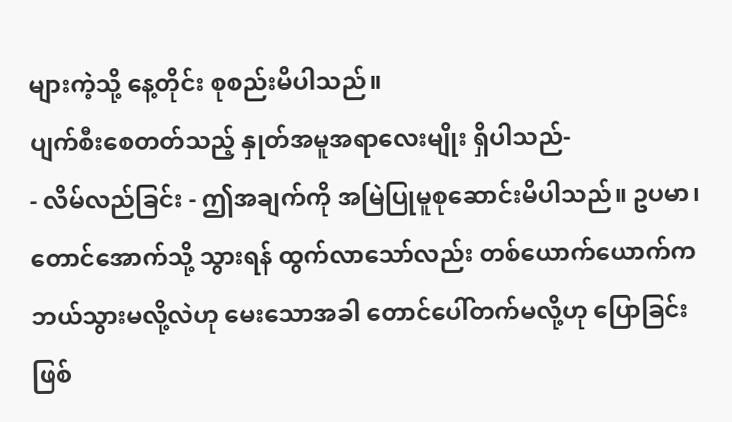များကဲ့သို့ နေ့တိုင်း စုစည်းမိပါသည်။
ပျက်စီးစေတတ်သည့် နှုတ်အမူအရာလေးမျိုး ရှိပါသည်-
- လိမ်လည်ခြင်း - ဤအချက်ကို အမြဲပြုမူစုဆောင်းမိပါသည်။ ဥပမာ၊ တောင်အောက်သို့ သွားရန် ထွက်လာသော်လည်း တစ်ယောက်ယောက်က ဘယ်သွားမလို့လဲဟု မေးသောအခါ တောင်ပေါ်တက်မလို့ဟု ပြောခြင်း ဖြစ်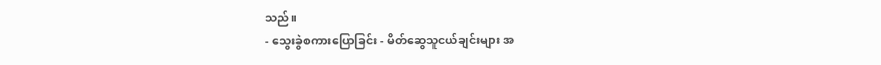သည်။
- သွေးခွဲစကားပြောခြင်း - မိတ်ဆွေသူငယ်ချင်းများ အ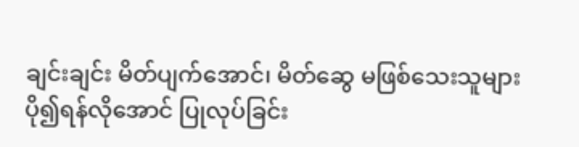ချင်းချင်း မိတ်ပျက်အောင်၊ မိတ်ဆွေ မဖြစ်သေးသူများ ပို၍ရန်လိုအောင် ပြုလုပ်ခြင်း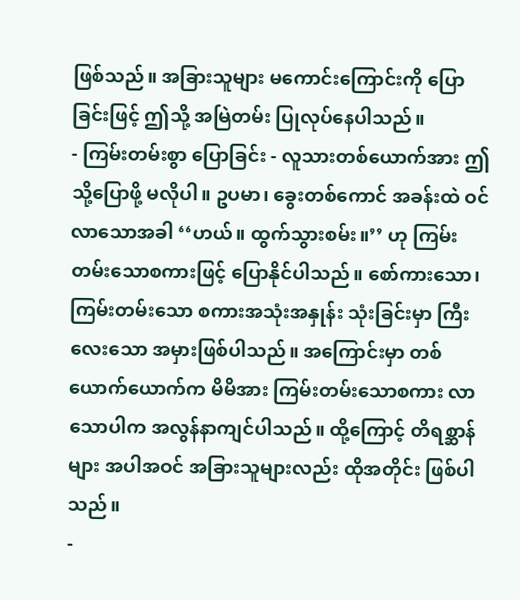ဖြစ်သည်။ အခြားသူများ မကောင်းကြောင်းကို ပြောခြင်းဖြင့် ဤသို့ အမြဲတမ်း ပြုလုပ်နေပါသည်။
- ကြမ်းတမ်းစွာ ပြောခြင်း - လူသားတစ်ယောက်အား ဤသို့ပြောဖို့ မလိုပါ။ ဥပမာ၊ ခွေးတစ်ကောင် အခန်းထဲ ဝင်လာသောအခါ ‘‘ဟယ်။ ထွက်သွားစမ်း။’’ ဟု ကြမ်းတမ်းသောစကားဖြင့် ပြောနိုင်ပါသည်။ စော်ကားသော၊ ကြမ်းတမ်းသော စကားအသုံးအနှုန်း သုံးခြင်းမှာ ကြီးလေးသော အမှားဖြစ်ပါသည်။ အကြောင်းမှာ တစ်ယောက်ယောက်က မိမိအား ကြမ်းတမ်းသောစကား လာသောပါက အလွန်နာကျင်ပါသည်။ ထို့ကြောင့် တိရစ္ဆာန်များ အပါအဝင် အခြားသူများလည်း ထိုအတိုင်း ဖြစ်ပါသည်။
-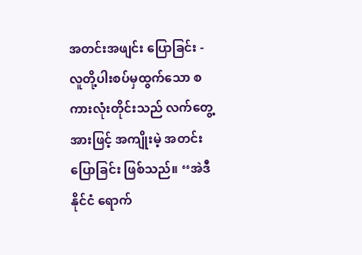အတင်းအဖျင်း ပြောခြင်း - လူတို့ပါးစပ်မှထွက်သော စကားလုံးတိုင်းသည် လက်တွေ့အားဖြင့် အကျိုးမဲ့ အတင်းပြောခြင်း ဖြစ်သည်။ ‘‘အဲဒီနိုင်ငံ ရောက်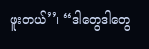ဖူးတယ်’’၊ ‘‘ဒါတွေဒါတွေ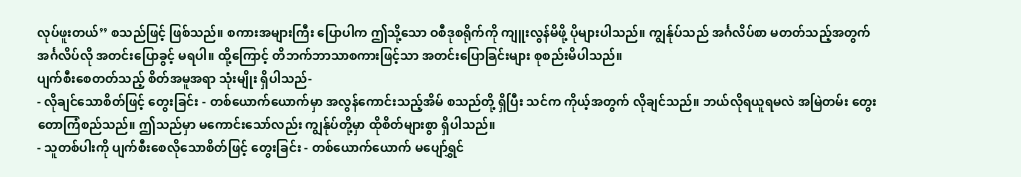လုပ်ဖူးတယ်’’ စသည်ဖြင့် ဖြစ်သည်။ စကားအများကြီး ပြောပါက ဤသို့သော ဝစီဒုစရိုက်ကို ကျူးလွန်မိဖို့ ပိုများပါသည်။ ကျွန်ုပ်သည် အင်္ဂလိပ်စာ မတတ်သည့်အတွက် အင်္ဂလိပ်လို အတင်းပြောခွင့် မရပါ။ ထို့ကြောင့် တိဘက်ဘာသာစကားဖြင့်သာ အတင်းပြောခြင်းများ စုစည်းမိပါသည်။
ပျက်စီးစေတတ်သည့် စိတ်အမူအရာ သုံးမျိုး ရှိပါသည်-
- လိုချင်သောစိတ်ဖြင့် တွေးခြင်း - တစ်ယောက်ယောက်မှာ အလွန်ကောင်းသည့်အိမ် စသည်တို့ ရှိပြီး သင်က ကိုယ့်အတွက် လိုချင်သည်။ ဘယ်လိုရယူရမလဲ အမြဲတမ်း တွေးတောကြံစည်သည်။ ဤသည်မှာ မကောင်းသော်လည်း ကျွန်ုပ်တို့မှာ ထိုစိတ်များစွာ ရှိပါသည်။
- သူတစ်ပါးကို ပျက်စီးစေလိုသောစိတ်ဖြင့် တွေးခြင်း - တစ်ယောက်ယောက် မပျော်ရွှင်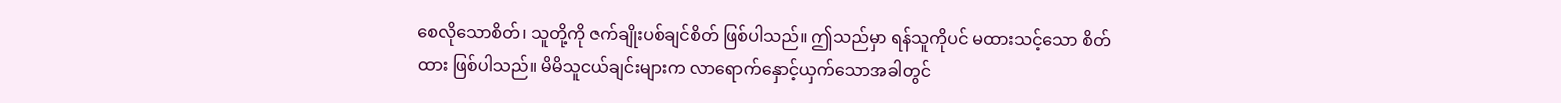စေလိုသောစိတ်၊ သူတို့ကို ဇက်ချိုးပစ်ချင်စိတ် ဖြစ်ပါသည်။ ဤသည်မှာ ရန်သူကိုပင် မထားသင့်သော စိတ်ထား ဖြစ်ပါသည်။ မိမိသူငယ်ချင်းများက လာရောက်နှောင့်ယှက်သောအခါတွင်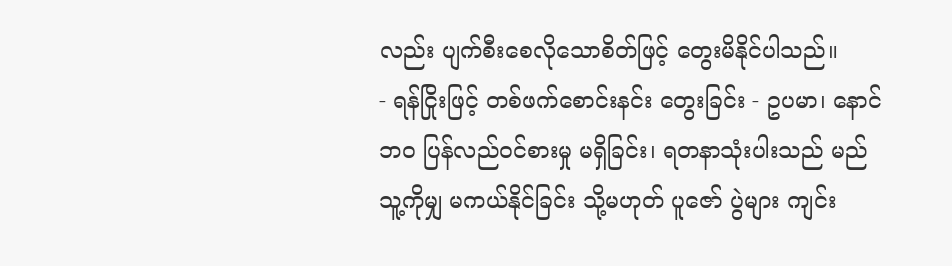လည်း ပျက်စီးစေလိုသောစိတ်ဖြင့် တွေးမိနိုင်ပါသည်။
- ရန်ငြိုးဖြင့် တစ်ဖက်စောင်းနင်း တွေးခြင်း - ဥပမာ၊ နောင်ဘဝ ပြန်လည်ဝင်စားမှု မရှိခြင်း၊ ရတနာသုံးပါးသည် မည်သူ့ကိုမျှ မကယ်နိုင်ခြင်း သို့မဟုတ် ပူဇော် ပွဲများ ကျင်း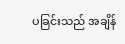ပခြင်းသည် အချိန်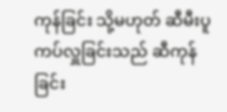ကုန်ခြင်း သို့မဟုတ် ဆီမီးပူကပ်လှူခြင်းသည် ဆီကုန်ခြင်း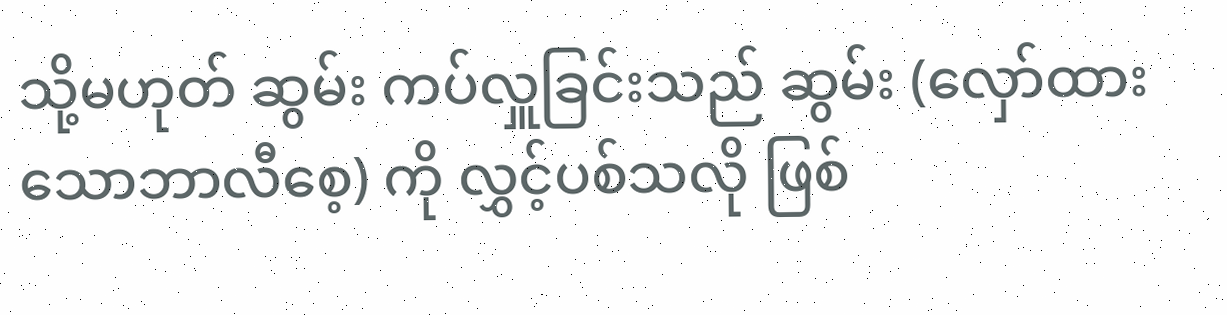သို့မဟုတ် ဆွမ်း ကပ်လှူခြင်းသည် ဆွမ်း (လှော်ထားသောဘာလီစေ့) ကို လွှင့်ပစ်သလို ဖြစ်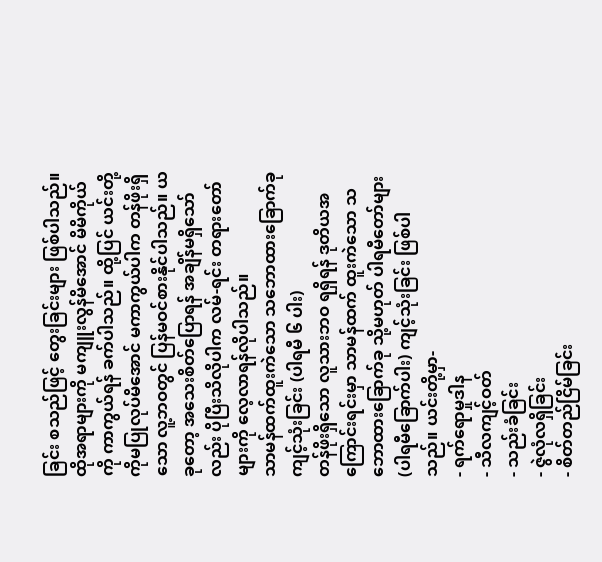ခြင်း စသည်ဖြင့် တွေးခြင်းများ ဖြစ်ပါသည်။
ထိုအရာများကို မကျူးလွန်မိအောင် မိမိကိုယ်ကို ကာကွယ်ရန် ခက်ပါသည်။ ထို့ပြင် ယင်းတို့ကိုမပြုလုပ်မိအောင် မကာကွယ်ပါက တန်ဖိုးရှိသော လူ့ဘဝတွင် ပြန်မဝင်စားနိုင်ပါသည်။ ယခုတော့ အသေးစိတ်ပြောရန် အချိန်မရှိသော်လည်း ပိုပြီးသိလိုပါက လမ်-ရင်း တရားတော်များကို လေ့လာရန်လိုပါသည်။
သာမန်ထက်ထူးကဲသော သဘောထားခြောက်ခု ကျင့်သုံးခြင်း (ပါရမီ ၆ ပါး)
တန်ဖိုးရှိသော လူသားဘဝ ရရှိရန် ဒုတိယအကြောင်းရင်းမှာ သာမန်ထက် ထူးကဲသော သဘောထားခြောက်ခု သို့မဟုတ် ပါရမီတော်များ (ပါရမီခြောက်ပါး) ကျင့်သုံးခြင်း ဖြစ်ပါသည်။ ယင်းတို့မှာ-
- ရက်ရောမှုဒါန
- သီလကျင့်ဝတ်
- သည်းခံခြင်း
- ဇွဲလုံလရှိခြင်း
- စိတ်တည်ငြိမ်ခြင်း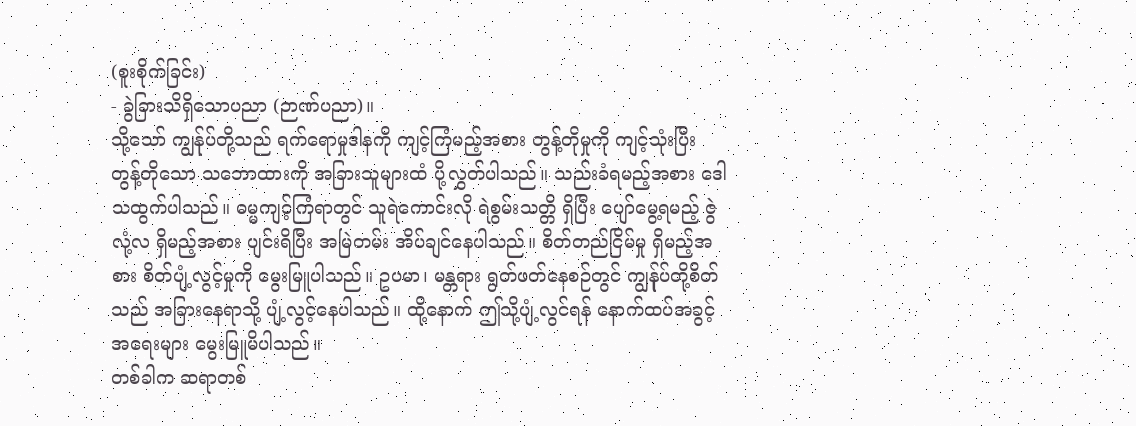(စူးစိုက်ခြင်း)
- ခွဲခြားသိရှိသောပညာ (ဉာဏ်ပညာ)။
သို့သော် ကျွန်ုပ်တို့သည် ရက်ရောမှုဒါနကို ကျင့်ကြံမည့်အစား တွန့်တိုမှုကို ကျင့်သုံးပြီး တွန့်တိုသော သဘောထားကို အခြားသူများထံ ပို့လွှတ်ပါသည်။ သည်းခံရမည့်အစား ဒေါသထွက်ပါသည်။ ဓမ္မကျင့်ကြံရာတွင် သူရဲကောင်းလို ရဲစွမ်းသတ္တိ ရှိပြီး ပျော်မွေ့ရမည့် ဇွဲလုံ့လ ရှိမည့်အစား ပျင်းရိပြီး အမြဲတမ်း အိပ်ချင်နေပါသည်။ စိတ်တည်ငြိမ်မှု ရှိမည့်အစား စိတ်ပျံ့လွင့်မှုကို မွေးမြူပါသည်။ ဥပမာ၊ မန္တရား ရွတ်ဖတ်နေစဉ်တွင် ကျွန်ုပ်တို့စိတ်သည် အခြားနေရာသို့ ပျံ့လွင့်နေပါသည်။ ထို့နောက် ဤသို့ပျံ့လွင်ရန် နောက်ထပ်အခွင့်အရေးများ မွေးမြူမိပါသည်။
တစ်ခါက ဆရာတစ်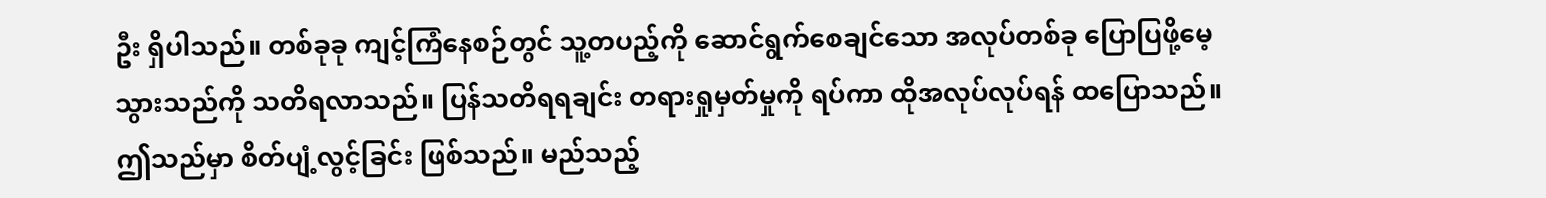ဦး ရှိပါသည်။ တစ်ခုခု ကျင့်ကြံနေစဉ်တွင် သူ့တပည့်ကို ဆောင်ရွက်စေချင်သော အလုပ်တစ်ခု ပြောပြဖို့မေ့သွားသည်ကို သတိရလာသည်။ ပြန်သတိရရချင်း တရားရှုမှတ်မှုကို ရပ်ကာ ထိုအလုပ်လုပ်ရန် ထပြောသည်။ ဤသည်မှာ စိတ်ပျံ့လွင့်ခြင်း ဖြစ်သည်။ မည်သည့်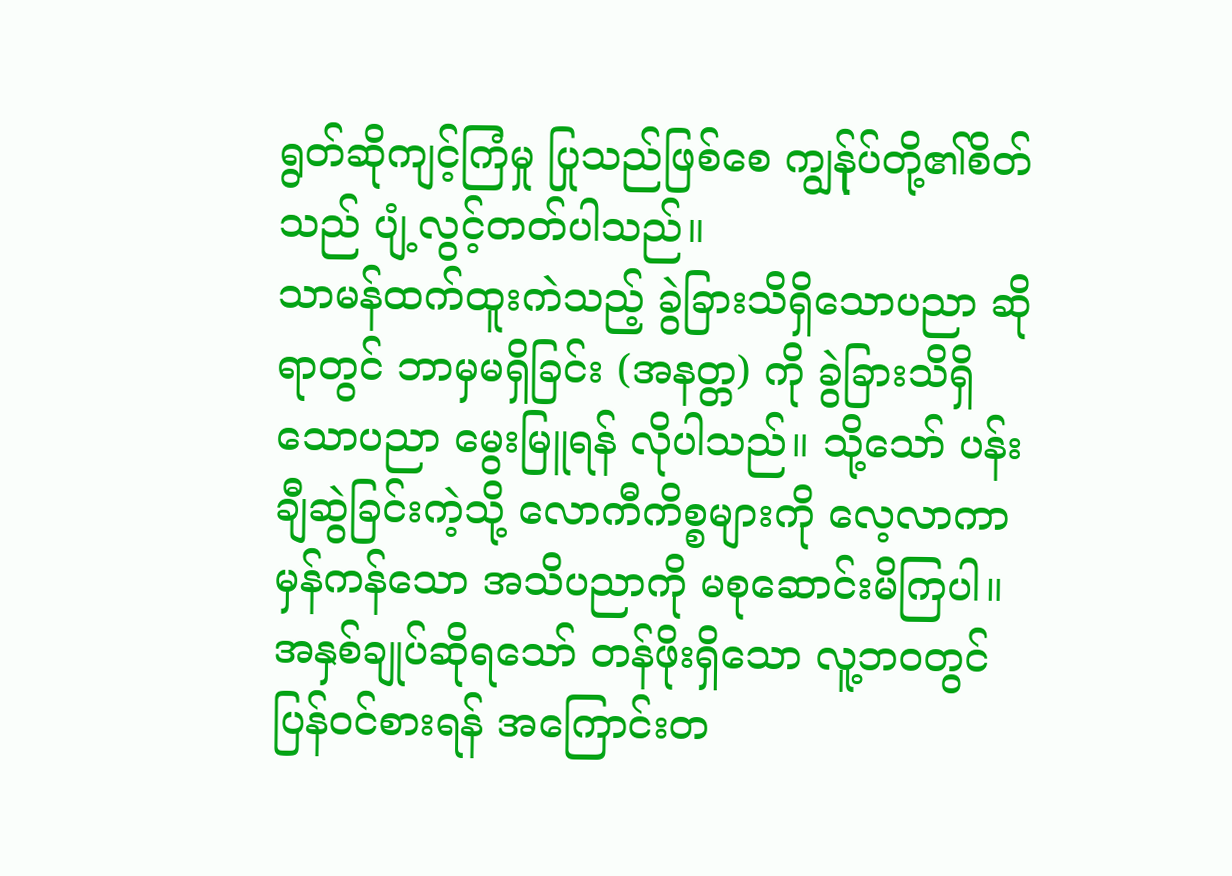ရွတ်ဆိုကျင့်ကြံမှု ပြုသည်ဖြစ်စေ ကျွန်ုပ်တို့၏စိတ်သည် ပျံ့လွင့်တတ်ပါသည်။
သာမန်ထက်ထူးကဲသည့် ခွဲခြားသိရှိသောပညာ ဆိုရာတွင် ဘာမှမရှိခြင်း (အနတ္တ) ကို ခွဲခြားသိရှိသောပညာ မွေးမြူရန် လိုပါသည်။ သို့သော် ပန်းချီဆွဲခြင်းကဲ့သို့ လောကီကိစ္စများကို လေ့လာကာ မှန်ကန်သော အသိပညာကို မစုဆောင်းမိကြပါ။
အနှစ်ချုပ်ဆိုရသော် တန်ဖိုးရှိသော လူ့ဘဝတွင် ပြန်ဝင်စားရန် အကြောင်းတ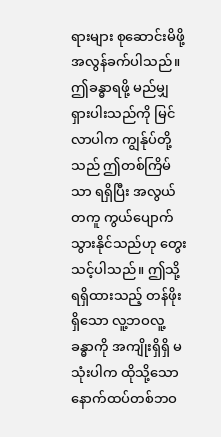ရားများ စုဆောင်းမိဖို့ အလွန်ခက်ပါသည်။ ဤခန္ဓာရဖို့ မည်မျှရှားပါးသည်ကို မြင်လာပါက ကျွန်ုပ်တို့သည် ဤတစ်ကြိမ်သာ ရရှိပြီး အလွယ်တကူ ကွယ်ပျောက်သွားနိုင်သည်ဟု တွေးသင့်ပါသည်။ ဤသို့ ရရှိထားသည့် တန်ဖိုးရှိသော လူ့ဘဝလူ့ခန္ဓာကို အကျိုးရှိရှိ မသုံးပါက ထိုသို့သော နောက်ထပ်တစ်ဘဝ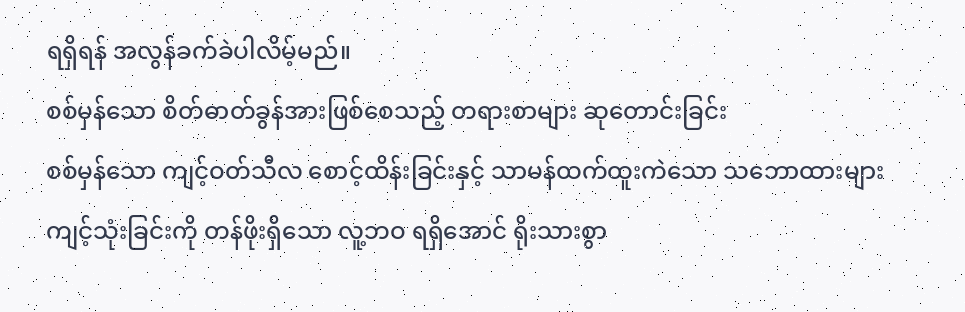ရရှိရန် အလွန်ခက်ခဲပါလိမ့်မည်။
စစ်မှန်သော စိတ်ဓာတ်ခွန်အားဖြစ်စေသည့် တရားစာများ ဆုတောင်းခြင်း
စစ်မှန်သော ကျင့်ဝတ်သီလ စောင့်ထိန်းခြင်းနှင့် သာမန်ထက်ထူးကဲသော သဘောထားများ ကျင့်သုံးခြင်းကို တန်ဖိုးရှိသော လူ့ဘဝ ရရှိအောင် ရိုးသားစွာ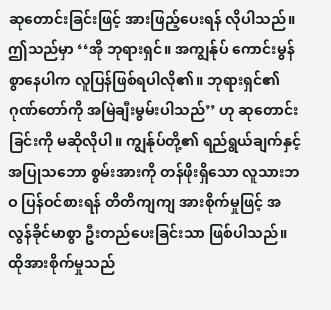ဆုတောင်းခြင်းဖြင့် အားဖြည့်ပေးရန် လိုပါသည်။ ဤသည်မှာ ‘‘အို ဘုရားရှင်။ အကျွန်ုပ် ကောင်းမွန်စွာနေပါက လူပြန်ဖြစ်ရပါလို၏။ ဘုရားရှင်၏ဂုဏ်တော်ကို အမြဲချီးမွမ်းပါသည်’’ ဟု ဆုတောင်းခြင်းကို မဆိုလိုပါ။ ကျွန်ုပ်တို့၏ ရည်ရွယ်ချက်နှင့် အပြုသဘော စွမ်းအားကို တန်ဖိုးရှိသော လူသားဘဝ ပြန်ဝင်စားရန် တိတိကျကျ အားစိုက်မှုဖြင့် အလွန်ခိုင်မာစွာ ဦးတည်ပေးခြင်းသာ ဖြစ်ပါသည်။
ထိုအားစိုက်မှုသည်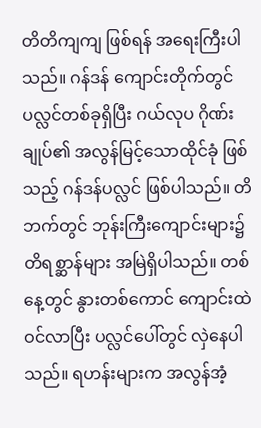တိတိကျကျ ဖြစ်ရန် အရေးကြီးပါသည်။ ဂန်ဒန် ကျောင်းတိုက်တွင် ပလ္လင်တစ်ခုရှိပြီး ဂယ်လုပ ဂိုဏ်းချုပ်၏ အလွန်မြင့်သောထိုင်ခုံ ဖြစ်သည့် ဂန်ဒန်ပလ္လင် ဖြစ်ပါသည်။ တိဘက်တွင် ဘုန်းကြီးကျောင်းများ၌ တိရစ္ဆာန်များ အမြဲရှိပါသည်။ တစ်နေ့တွင် နွားတစ်ကောင် ကျောင်းထဲဝင်လာပြီး ပလ္လင်ပေါ်တွင် လှဲနေပါသည်။ ရဟန်းများက အလွန်အံ့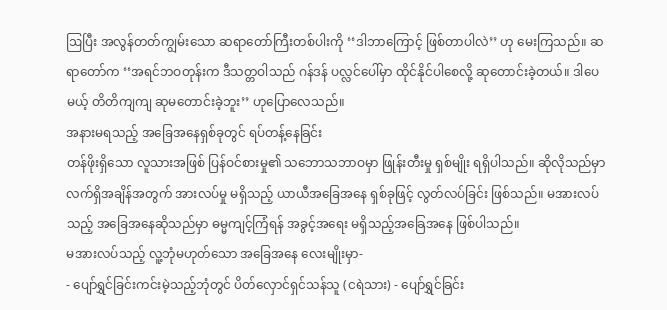ဩပြီး အလွန်တတ်ကျွမ်းသော ဆရာတော်ကြီးတစ်ပါးကို ‘‘ဒါဘာကြောင့် ဖြစ်တာပါလဲ’’ ဟု မေးကြသည်။ ဆရာတော်က ‘‘အရင်ဘဝတုန်းက ဒီသတ္တဝါသည် ဂန်ဒန် ပလ္လင်ပေါ်မှာ ထိုင်နိုင်ပါစေလို့ ဆုတောင်းခဲ့တယ်။ ဒါပေမယ့် တိတိကျကျ ဆုမတောင်းခဲ့ဘူး’’ ဟုပြောလေသည်။
အနားမရသည့် အခြေအနေရှစ်ခုတွင် ရပ်တန့်နေခြင်း
တန်ဖိုးရှိသော လူသားအဖြစ် ပြန်ဝင်စားမှု၏ သဘောသဘာဝမှာ ဖြုန်းတီးမှု ရှစ်မျိုး ရရှိပါသည်။ ဆိုလိုသည်မှာ လက်ရှိအချိန်အတွက် အားလပ်မှု မရှိသည့် ယာယီအခြေအနေ ရှစ်ခုဖြင့် လွတ်လပ်ခြင်း ဖြစ်သည်။ မအားလပ်သည့် အခြေအနေဆိုသည်မှာ ဓမ္မကျင့်ကြံရန် အခွင့်အရေး မရှိသည့်အခြေအနေ ဖြစ်ပါသည်။
မအားလပ်သည့် လူ့ဘုံမဟုတ်သော အခြေအနေ လေးမျိုးမှာ-
- ပျော်ရွှင်ခြင်းကင်းမဲ့သည့်ဘုံတွင် ပိတ်လှောင်ရှင်သန်သူ (ငရဲသား) - ပျော်ရွှင်ခြင်း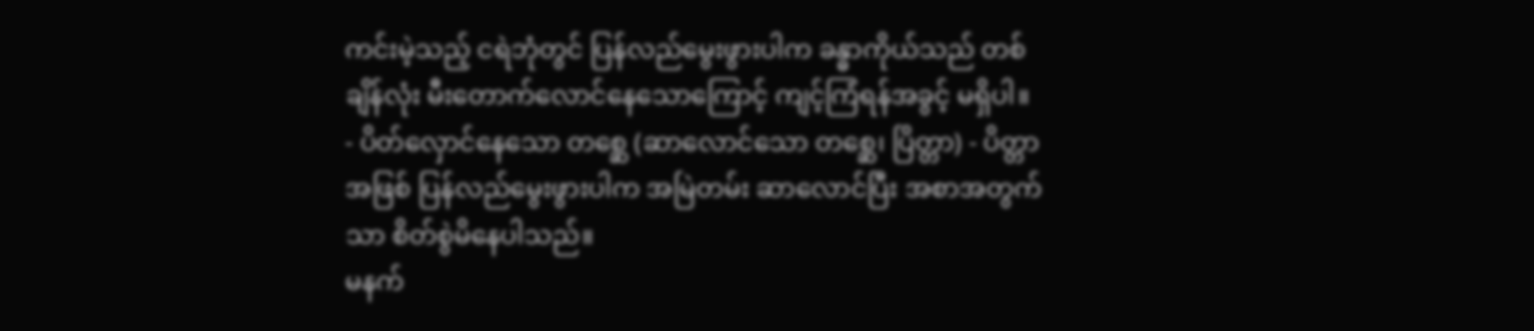ကင်းမဲ့သည့် ငရဲဘုံတွင် ပြန်လည်မွေးဖွားပါက ခန္ဓာကိုယ်သည် တစ်ချိန်လုံး မီးတောက်လောင်နေသောကြောင့် ကျင့်ကြံရန်အခွင့် မရှိပါ။
- ပိတ်လှောင်နေသော တစ္ဆေ (ဆာလောင်သော တစ္ဆေ၊ ပြိတ္တာ) - ပိတ္တာအဖြစ် ပြန်လည်မွေးဖွားပါက အမြဲတမ်း ဆာလောင်ပြီး အစာအတွက်သာ စိတ်စွဲမိနေပါသည်။
မနက်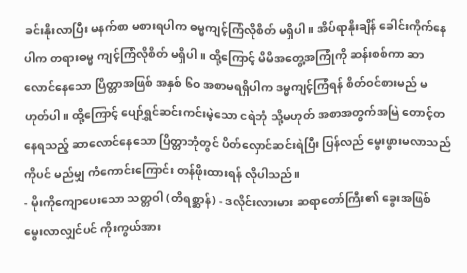ခင်းနိုးလာပြီး မနက်စာ မစားရပါက ဓမ္မကျင့်ကြံလိုစိတ် မရှိပါ။ အိပ်ရာနိုးချိန် ခေါင်းကိုက်နေပါက တရားဓမ္မ ကျင့်ကြံလိုစိတ် မရှိပါ။ ထို့ကြောင့် မိမိအတွေ့အကြုံကို ဆန်းစစ်ကာ ဆာလောင်နေသော ပြိတ္တာအဖြစ် အနှစ် ၆၀ အစာမရရှိပါက ဒမ္မကျင့်ကြံရန် စိတ်ဝင်စားမည် မဟုတ်ပါ။ ထို့ကြောင့် ပျော်ရွှင်ဆင်းကင်းမဲ့သော ငရဲဘုံ သို့မဟုတ် အစာအတွက်အမြဲ တောင့်တနေရသည့် ဆာလောင်နေသော ပြိတ္တာဘုံတွင် ပိတ်လှောင်ဆင်းရဲပြီး ပြန်လည် မွေးဖွားမလာသည်ကိုပင် မည်မျှ ကံကောင်းကြောင်း တန်ဖိုးထားရန် လိုပါသည်။
- မိုးကိုကျောပေးသော သတ္တဝါ (တိရစ္ဆာန်) - ဒလိုင်းလားမား ဆရာတော်ကြီး၏ ခွေးအဖြစ် မွေးလာလျှင်ပင် ကိုးကွယ်အား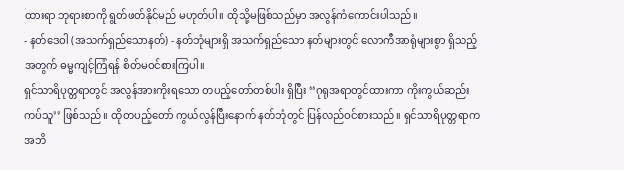ထားရာ ဘုရားစာကို ရွတ်ဖတ်နိုင်မည် မဟုတ်ပါ။ ထိုသို့မဖြစ်သည်မှာ အလွန်ကံကောင်းပါသည်။
- နတ်ဒေဝါ (အသက်ရှည်သောနတ်) - နတ်ဘုံများရှိ အသက်ရှည်သော နတ်များတွင် လောကီအာရုံများစွာ ရှိသည့်အတွက် ဓမ္မကျင့်ကြံရန် စိတ်မဝင်စားကြပါ။
ရှင်သာရိပုတ္တရာတွင် အလွန်အားကိုးရသော တပည့်တော်တစ်ပါး ရှိပြီး ‘‘ဂုရုအရာတွင်ထားကာ ကိုးကွယ်ဆည်းကပ်သူ’’ ဖြစ်သည်။ ထိုတပည့်တော် ကွယ်လွန်ပြီးနောက် နတ်ဘုံတွင် ပြန်လည်ဝင်စားသည်။ ရှင်သာရိပုတ္တရာက အဘိ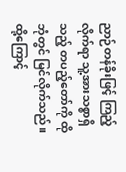ညာဉ်တန်ခိုးဖြင့် ကြည့်လိုက်ရာ သူ့အားသစ္စာရှိသည့် တပည့်တော်ကို ထိုဘုံတွင် မြင်လိုက်သည်။ ထို့ကြောင့်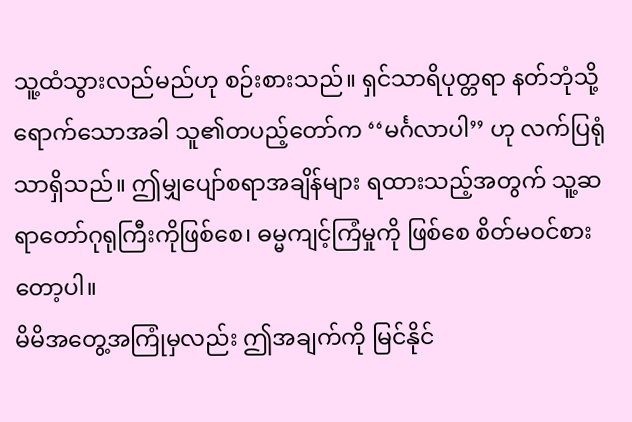သူ့ထံသွားလည်မည်ဟု စဉ်းစားသည်။ ရှင်သာရိပုတ္တရာ နတ်ဘုံသို့ ရောက်သောအခါ သူ၏တပည့်တော်က ‘‘မင်္ဂလာပါ’’ ဟု လက်ပြရုံသာရှိသည်။ ဤမျှပျော်စရာအချိန်များ ရထားသည့်အတွက် သူ့ဆရာတော်ဂုရုကြီးကိုဖြစ်စေ၊ ဓမ္မကျင့်ကြံမှုကို ဖြစ်စေ စိတ်မဝင်စားတော့ပါ။
မိမိအတွေ့အကြုံမှလည်း ဤအချက်ကို မြင်နိုင်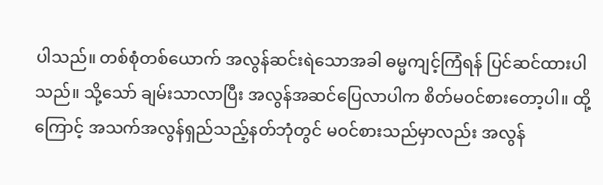ပါသည်။ တစ်စုံတစ်ယောက် အလွန်ဆင်းရဲသောအခါ ဓမ္မကျင့်ကြံရန် ပြင်ဆင်ထားပါသည်။ သို့သော် ချမ်းသာလာပြီး အလွန်အဆင်ပြေလာပါက စိတ်မဝင်စားတော့ပါ။ ထို့ကြောင့် အသက်အလွန်ရှည်သည့်နတ်ဘုံတွင် မဝင်စားသည်မှာလည်း အလွန်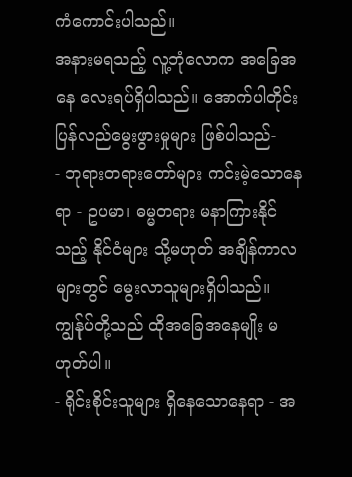ကံကောင်းပါသည်။
အနားမရသည့် လူ့ဘုံလောက အခြေအနေ လေးရပ်ရှိပါသည်။ အောက်ပါတိုင်း ပြန်လည်မွေးဖွားမှုများ ဖြစ်ပါသည်-
- ဘုရားတရားတော်များ ကင်းမဲ့သောနေရာ - ဥပမာ၊ ဓမ္မတရား မနာကြားနိုင်သည့် နိုင်ငံများ သို့မဟုတ် အချိန်ကာလများတွင် မွေးလာသူများရှိပါသည်။ ကျွန်ုပ်တို့သည် ထိုအခြေအနေမျိုး မဟုတ်ပါ။
- ရိုင်းစိုင်းသူများ ရှိနေသောနေရာ - အ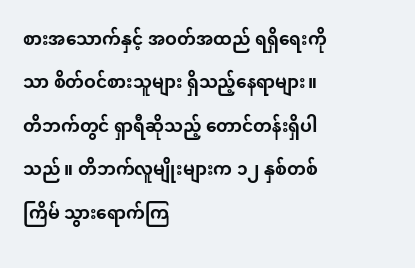စားအသောက်နှင့် အဝတ်အထည် ရရှိရေးကိုသာ စိတ်ဝင်စားသူများ ရှိသည့်နေရာများ။
တိဘက်တွင် ရှာရီဆိုသည့် တောင်တန်းရှိပါသည်။ တိဘက်လူမျိုးများက ၁၂ နှစ်တစ်ကြိမ် သွားရောက်ကြ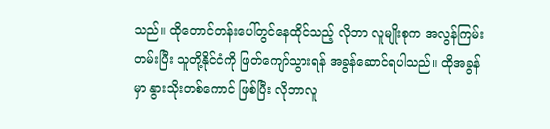သည်။ ထိုတောင်တန်းပေါ်တွင်နေထိုင်သည့် လိုဘာ လူမျိုးစုက အလွန်ကြမ်းတမ်းပြီး သူတို့နိုင်ငံကို ဖြတ်ကျော်သွားရန် အခွန်ဆောင်ရပါသည်။ ထိုအခွန်မှာ နွားသိုးတစ်ကောင် ဖြစ်ပြီး လိုဘာလူ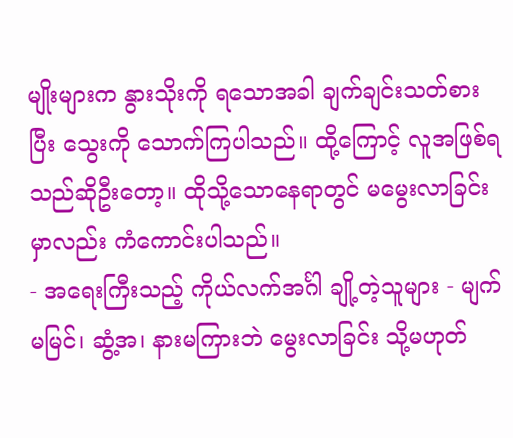မျိုးများက နွားသိုးကို ရသောအခါ ချက်ချင်းသတ်စားပြီး သွေးကို သောက်ကြပါသည်။ ထို့ကြောင့် လူအဖြစ်ရသည်ဆိုဦးတော့။ ထိုသို့သောနေရာတွင် မမွေးလာခြင်းမှာလည်း ကံကောင်းပါသည်။
- အရေးကြီးသည့် ကိုယ်လက်အင်္ဂါ ချို့တဲ့သူများ - မျက်မမြင်၊ ဆွံ့အ၊ နားမကြားဘဲ မွေးလာခြင်း သို့မဟုတ်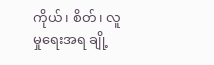ကိုယ်၊ စိတ်၊ လူမှုရေးအရ ချို့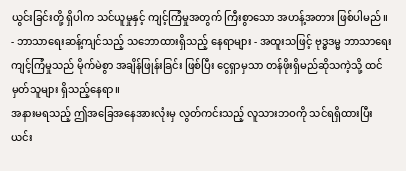ယွင်းခြင်းတို့ ရှိပါက သင်ယူမှုနှင့် ကျင့်ကြံမှုအတွက် ကြီးစွာသော အဟန့်အတား ဖြစ်ပါမည်။
- ဘာသာရေးဆန့်ကျင်သည့် သဘောထားရှိသည့် နေရာများ - အထူးသဖြင့် ဗုဒ္ဓဒမ္မ ဘာသာရေး ကျင့်ကြံမှုသည် မိုက်မဲစွာ အချိန်ဖြုန်းခြင်း ဖြစ်ပြီး ငွေရှာမှသာ တန်ဖိုးရှိမည်ဆိုသကဲ့သို့ ထင်မှတ်သူများ ရှိသည့်နေရာ။
အနားမရသည့် ဤအခြေအနေအားလုံးမှ လွတ်ကင်းသည့် လူသားဘဝကို သင်ရရှိထားပြီး ယင်း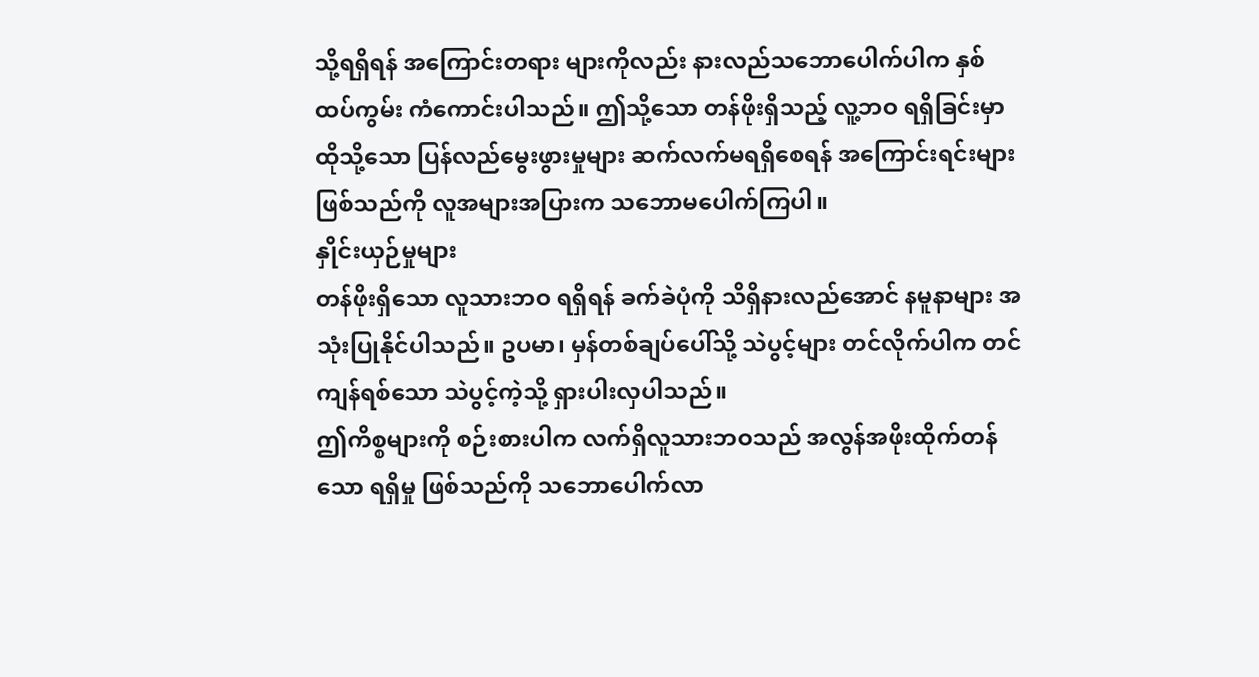သို့ရရှိရန် အကြောင်းတရား များကိုလည်း နားလည်သဘောပေါက်ပါက နှစ်ထပ်ကွမ်း ကံကောင်းပါသည်။ ဤသို့သော တန်ဖိုးရှိသည့် လူ့ဘဝ ရရှိခြင်းမှာ ထိုသို့သော ပြန်လည်မွေးဖွားမှုများ ဆက်လက်မရရှိစေရန် အကြောင်းရင်းများ ဖြစ်သည်ကို လူအများအပြားက သဘောမပေါက်ကြပါ။
နှိုင်းယှဉ်မှုများ
တန်ဖိုးရှိသော လူသားဘဝ ရရှိရန် ခက်ခဲပုံကို သိရှိနားလည်အောင် နမူနာများ အသုံးပြုနိုင်ပါသည်။ ဥပမာ၊ မှန်တစ်ချပ်ပေါ်သို့ သဲပွင့်များ တင်လိုက်ပါက တင်ကျန်ရစ်သော သဲပွင့်ကဲ့သို့ ရှားပါးလှပါသည်။
ဤကိစ္စများကို စဉ်းစားပါက လက်ရှိလူသားဘဝသည် အလွန်အဖိုးထိုက်တန်သော ရရှိမှု ဖြစ်သည်ကို သဘောပေါက်လာ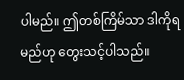ပါမည်။ ဤတစ်ကြိမ်သာ ဒါကိုရမည်ဟု တွေးသင့်ပါသည်။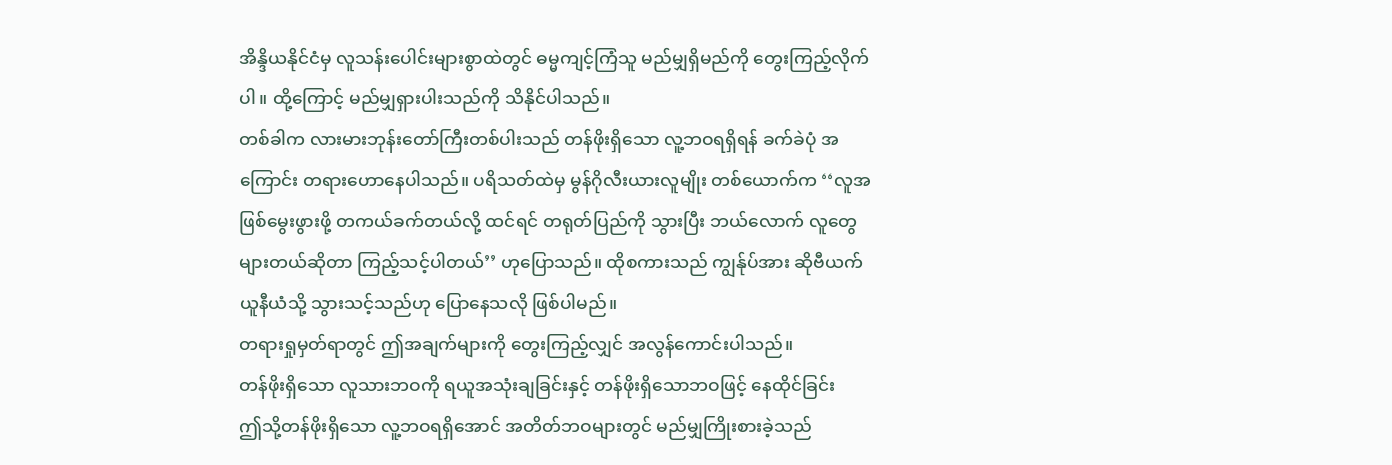အိန္ဒိယနိုင်ငံမှ လူသန်းပေါင်းများစွာထဲတွင် ဓမ္မကျင့်ကြံသူ မည်မျှရှိမည်ကို တွေးကြည့်လိုက်ပါ။ ထို့ကြောင့် မည်မျှရှားပါးသည်ကို သိနိုင်ပါသည်။
တစ်ခါက လားမားဘုန်းတော်ကြီးတစ်ပါးသည် တန်ဖိုးရှိသော လူ့ဘဝရရှိရန် ခက်ခဲပုံ အကြောင်း တရားဟောနေပါသည်။ ပရိသတ်ထဲမှ မွန်ဂိုလီးယားလူမျိုး တစ်ယောက်က ‘‘လူအဖြစ်မွေးဖွားဖို့ တကယ်ခက်တယ်လို့ ထင်ရင် တရုတ်ပြည်ကို သွားပြီး ဘယ်လောက် လူတွေများတယ်ဆိုတာ ကြည့်သင့်ပါတယ်’’ ဟုပြောသည်။ ထိုစကားသည် ကျွန်ုပ်အား ဆိုဗီယက်ယူနီယံသို့ သွားသင့်သည်ဟု ပြောနေသလို ဖြစ်ပါမည်။
တရားရှုမှတ်ရာတွင် ဤအချက်များကို တွေးကြည့်လျှင် အလွန်ကောင်းပါသည်။
တန်ဖိုးရှိသော လူသားဘဝကို ရယူအသုံးချခြင်းနှင့် တန်ဖိုးရှိသောဘဝဖြင့် နေထိုင်ခြင်း
ဤသို့တန်ဖိုးရှိသော လူ့ဘဝရရှိအောင် အတိတ်ဘဝများတွင် မည်မျှကြိုးစားခဲ့သည်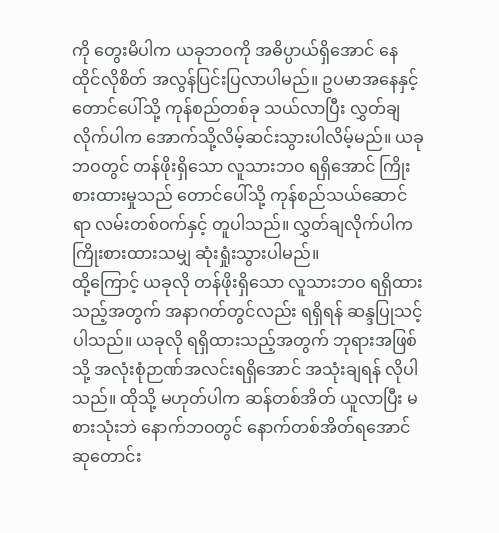ကို တွေးမိပါက ယခုဘဝကို အဓိပ္ပာယ်ရှိအောင် နေထိုင်လိုစိတ် အလွန်ပြင်းပြလာပါမည်။ ဥပမာအနေနှင့် တောင်ပေါ်သို့ ကုန်စည်တစ်ခု သယ်လာပြီး လွှတ်ချလိုက်ပါက အောက်သို့လိမ့်ဆင်းသွားပါလိမ့်မည်။ ယခုဘဝတွင် တန်ဖိုးရှိသော လူသားဘဝ ရရှိအောင် ကြိုးစားထားမှုသည် တောင်ပေါ်သို့ ကုန်စည်သယ်ဆောင်ရာ လမ်းတစ်ဝက်နှင့် တူပါသည်။ လွှတ်ချလိုက်ပါက ကြိုးစားထားသမျှ ဆုံးရှုံးသွားပါမည်။
ထို့ကြောင့် ယခုလို တန်ဖိုးရှိသော လူသားဘဝ ရရှိထားသည့်အတွက် အနာဂတ်တွင်လည်း ရရှိရန် ဆန္ဒပြုသင့်ပါသည်။ ယခုလို ရရှိထားသည့်အတွက် ဘုရားအဖြစ်သို့ အလုံးစုံဉာဏ်အလင်းရရှိအောင် အသုံးချရန် လိုပါသည်။ ထိုသို့ မဟုတ်ပါက ဆန်တစ်အိတ် ယူလာပြီး မစားသုံးဘဲ နောက်ဘဝတွင် နောက်တစ်အိတ်ရအောင် ဆုတောင်း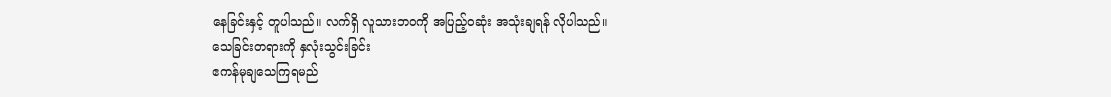နေခြင်းနှင့် တူပါသည်။ လက်ရှိ လူသားဘဝကို အပြည့်ဝဆုံး အသုံးချရန် လိုပါသည်။
သေခြင်းတရားကို နှလုံးသွင်းခြင်း
ဧကန်မုချသေကြရမည်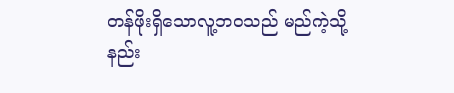တန်ဖိုးရှိသောလူ့ဘဝသည် မည်ကဲ့သို့နည်း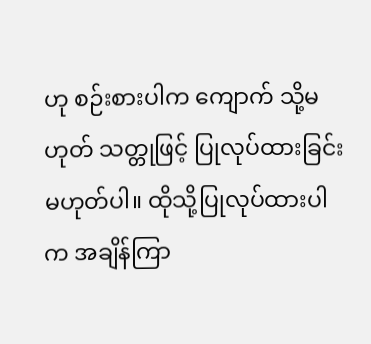ဟု စဉ်းစားပါက ကျောက် သို့မဟုတ် သတ္တုဖြင့် ပြုလုပ်ထားခြင်း မဟုတ်ပါ။ ထိုသို့ပြုလုပ်ထားပါက အချိန်ကြာ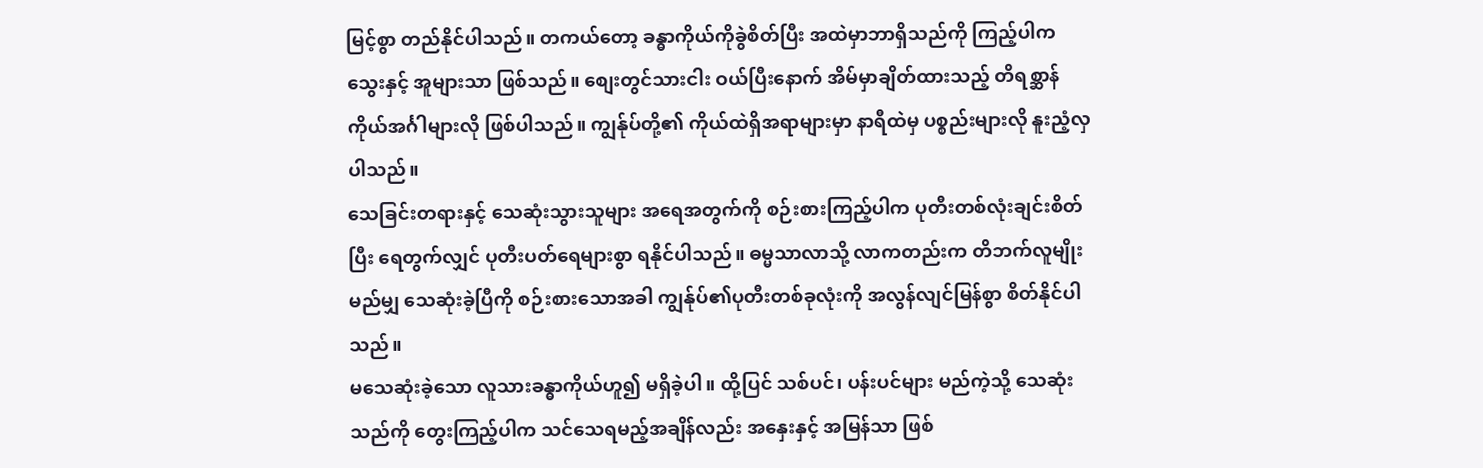မြင့်စွာ တည်နိုင်ပါသည်။ တကယ်တော့ ခန္ဓာကိုယ်ကိုခွဲစိတ်ပြီး အထဲမှာဘာရှိသည်ကို ကြည့်ပါက သွေးနှင့် အူများသာ ဖြစ်သည်။ စျေးတွင်သားငါး ဝယ်ပြီးနောက် အိမ်မှာချိတ်ထားသည့် တိရစ္ဆာန် ကိုယ်အင်္ဂါများလို ဖြစ်ပါသည်။ ကျွန်ုပ်တို့၏ ကိုယ်ထဲရှိအရာများမှာ နာရီထဲမှ ပစ္စည်းများလို နူးညံ့လှပါသည်။
သေခြင်းတရားနှင့် သေဆုံးသွားသူများ အရေအတွက်ကို စဉ်းစားကြည့်ပါက ပုတီးတစ်လုံးချင်းစိတ်ပြီး ရေတွက်လျှင် ပုတီးပတ်ရေများစွာ ရနိုင်ပါသည်။ ဓမ္မသာလာသို့ လာကတည်းက တိဘက်လူမျိုးမည်မျှ သေဆုံးခဲ့ပြီကို စဉ်းစားသောအခါ ကျွန်ုပ်၏ပုတီးတစ်ခုလုံးကို အလွန်လျင်မြန်စွာ စိတ်နိုင်ပါသည်။
မသေဆုံးခဲ့သော လူသားခန္ဓာကိုယ်ဟူ၍ မရှိခဲ့ပါ။ ထို့ပြင် သစ်ပင်၊ ပန်းပင်များ မည်ကဲ့သို့ သေဆုံးသည်ကို တွေးကြည့်ပါက သင်သေရမည့်အချိန်လည်း အနှေးနှင့် အမြန်သာ ဖြစ်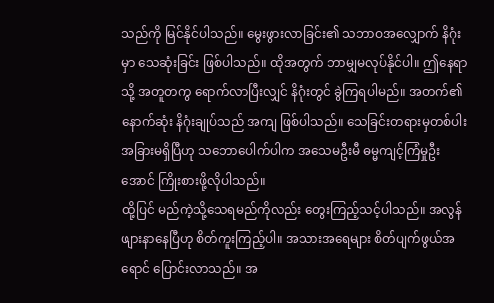သည်ကို မြင်နိုင်ပါသည်။ မွေးဖွားလာခြင်း၏ သဘာဝအလျှောက် နိဂုံးမှာ သေဆုံးခြင်း ဖြစ်ပါသည်။ ထိုအတွက် ဘာမျှမလုပ်နိုင်ပါ။ ဤနေရာသို့ အတူတကွ ရောက်လာပြီးလျှင် နိဂုံးတွင် ခွဲကြရပါမည်။ အတက်၏ နောက်ဆုံး နိဂုံးချုပ်သည် အကျ ဖြစ်ပါသည်။ သေခြင်းတရားမှတစ်ပါး အခြားမရှိပြီဟု သဘောပေါက်ပါက အသေမဦးမီ ဓမ္မကျင့်ကြံမှုဦးအောင် ကြိုးစားဖို့လိုပါသည်။
ထို့ပြင် မည်ကဲ့သို့သေရမည်ကိုလည်း တွေးကြည့်သင့်ပါသည်။ အလွန်ဖျားနာနေပြီဟု စိတ်ကူးကြည့်ပါ။ အသားအရေများ စိတ်ပျက်ဖွယ်အရောင် ပြောင်းလာသည်။ အ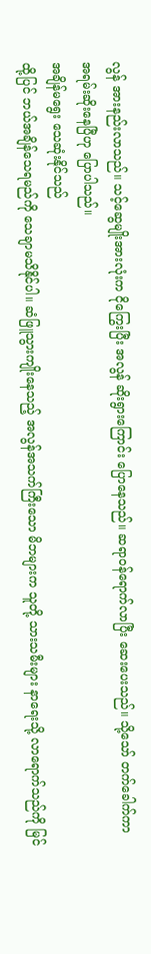လွန် အားနည်းလာသည်။ သင့်ဆွေမျိုးအားလုံးက ငိုကြွေးပြီး အလွန် ဆိုးရွားကြောင်း ပြောနေသည်။ ဆရာဝန်ရောက်လာပြီး ဆေးပေးသည်။ သို့သော် တက်ခေါက်ကာ အရမ်းဆိုးနေပြီဟု ပြောပါသည်။
အချိန်မရွေး သေဆုံးနိုင်သည်
ထို့ပြင် ဘယ်အချိန်သေရမည်ကို သေချာမသိနိုင်ပါ။ ဆံဖြူသွားကျိုးနေသည့် အလွန်အသက်ကြီးသော မိဘများက သူတို့ သားသမီးများ နာရေးသို့ လာရောက်သည်ကို မြင်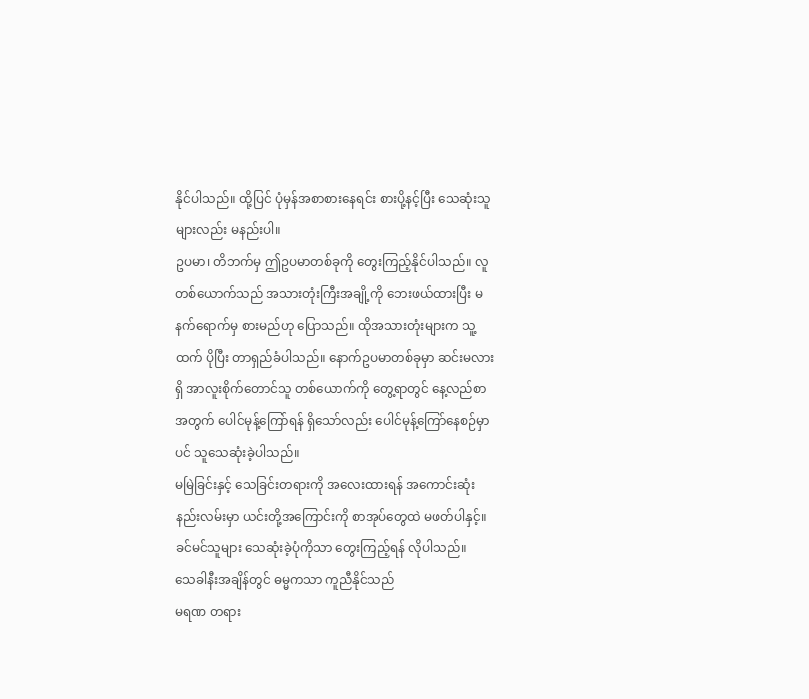နိုင်ပါသည်။ ထို့ပြင် ပုံမှန်အစာစားနေရင်း စားပို့နင့်ပြီး သေဆုံးသူ များလည်း မနည်းပါ။
ဥပမာ၊ တိဘက်မှ ဤဥပမာတစ်ခုကို တွေးကြည့်နိုင်ပါသည်။ လူတစ်ယောက်သည် အသားတုံးကြီးအချို့ကို ဘေးဖယ်ထားပြီး မနက်ရောက်မှ စားမည်ဟု ပြောသည်။ ထိုအသားတုံးများက သူ့ထက် ပိုပြီး တာရှည်ခံပါသည်။ နောက်ဥပမာတစ်ခုမှာ ဆင်းမလားရှိ အာလူးစိုက်တောင်သူ တစ်ယောက်ကို တွေ့ရာတွင် နေ့လည်စာအတွက် ပေါင်မုန့်ကြော်ရန် ရှိသော်လည်း ပေါင်မုန့်ကြော်နေစဉ်မှာပင် သူသေဆုံးခဲ့ပါသည်။
မမြဲခြင်းနှင့် သေခြင်းတရားကို အလေးထားရန် အကောင်းဆုံးနည်းလမ်းမှာ ယင်းတို့အကြောင်းကို စာအုပ်တွေထဲ မဖတ်ပါနှင့်။ ခင်မင်သူများ သေဆုံးခဲ့ပုံကိုသာ တွေးကြည့်ရန် လိုပါသည်။
သေခါနီးအချိန်တွင် ဓမ္မကသာ ကူညီနိုင်သည်
မရဏ တရား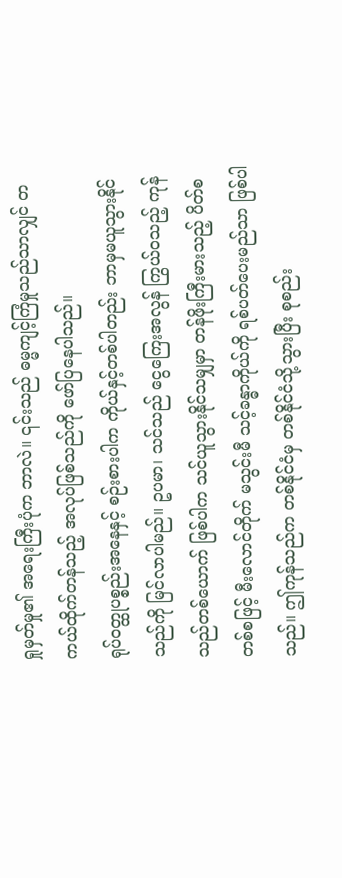ရှုမှတ်မှု၏ အရေးကြီးပုံက ဘာလဲ။ ၎င်းသည် ဓမ္မကျင့်ကြံမှုသည်သာလျှင် တကယ်ထိုက်တန်သည့် အလုပ်ဖြစ်သည်ကို ဖော်ပြနေပါသည်။
ရုပ်ဝတ္ထုပစ္စည်းအနေနှင့် စဉ်းစားပါက ကိုယ်နှင့်တစ်ပါတည်း ဘာမှမယူသွားနိုင်သည်ကို မြင်လာပါမည်။ ဥပမာ၊ သင်သည် ငွေကြေးအလွန် ကြွယ်ဝသည့် ကုန်သည်တစ်ယောက် ဖြစ်ပါက သင်ယူသွားနိုင်သမျှမှာ တန်ဖိုးကြီးမားသည့် ပိတ်စ တစ်စဖြင့် မီးလောင်တိုက် မသွင်းမီ သင့်ခန္ဓာကိုယ်ကို ရစ်ပတ်ပေးမည်သာ ဖြစ်ပါသည်။ ဤကုန်သည်က တစ်နိုင်ငံမှ တစ်နိုင်ငံသို့သွားပြီး စုစည်း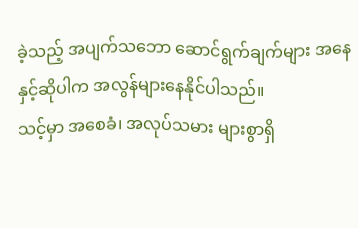ခဲ့သည့် အပျက်သဘော ဆောင်ရွက်ချက်များ အနေနှင့်ဆိုပါက အလွန်များနေနိုင်ပါသည်။
သင့်မှာ အစေခံ၊ အလုပ်သမား များစွာရှိ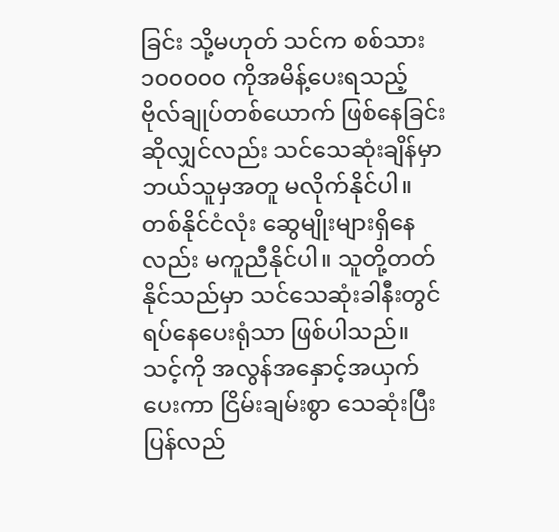ခြင်း သို့မဟုတ် သင်က စစ်သား ၁၀၀၀၀၀ ကိုအမိန့်ပေးရသည့် ဗိုလ်ချုပ်တစ်ယောက် ဖြစ်နေခြင်း ဆိုလျှင်လည်း သင်သေဆုံးချိန်မှာ ဘယ်သူမှအတူ မလိုက်နိုင်ပါ။ တစ်နိုင်ငံလုံး ဆွေမျိုးများရှိနေလည်း မကူညီနိုင်ပါ။ သူတို့တတ်နိုင်သည်မှာ သင်သေဆုံးခါနီးတွင် ရပ်နေပေးရုံသာ ဖြစ်ပါသည်။ သင့်ကို အလွန်အနှောင့်အယှက် ပေးကာ ငြိမ်းချမ်းစွာ သေဆုံးပြီး ပြန်လည်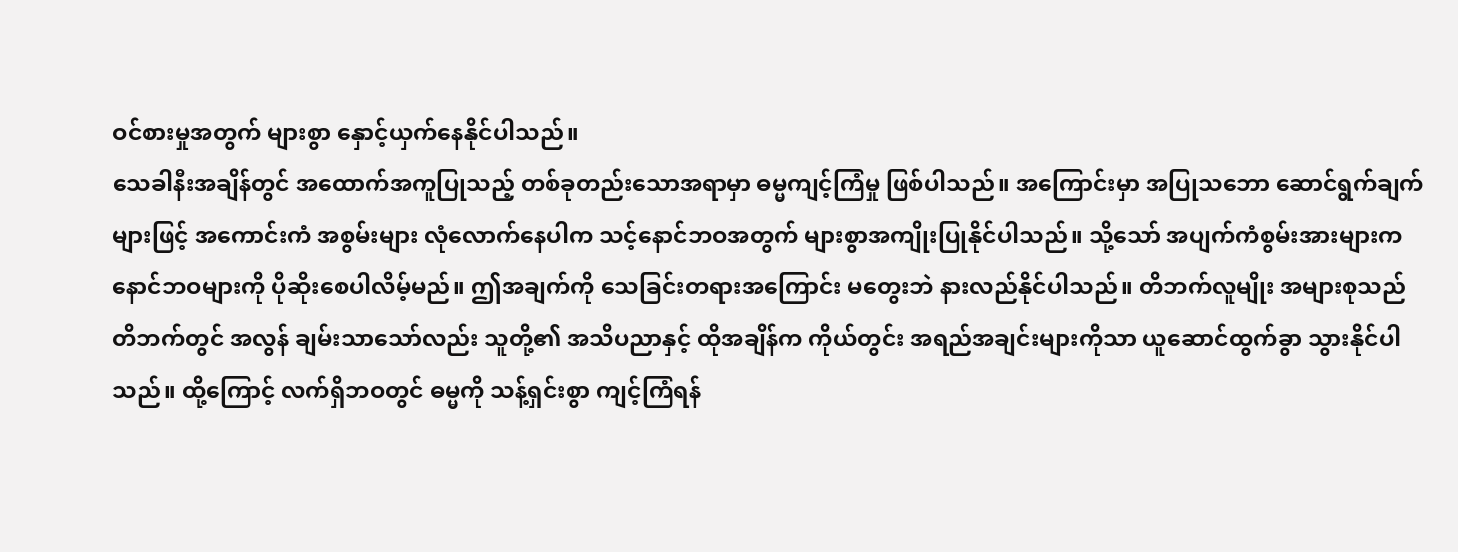ဝင်စားမှုအတွက် များစွာ နှောင့်ယှက်နေနိုင်ပါသည်။
သေခါနီးအချိန်တွင် အထောက်အကူပြုသည့် တစ်ခုတည်းသောအရာမှာ ဓမ္မကျင့်ကြံမှု ဖြစ်ပါသည်။ အကြောင်းမှာ အပြုသဘော ဆောင်ရွက်ချက်များဖြင့် အကောင်းကံ အစွမ်းများ လုံလောက်နေပါက သင့်နောင်ဘဝအတွက် များစွာအကျိုးပြုနိုင်ပါသည်။ သို့သော် အပျက်ကံစွမ်းအားများက နောင်ဘဝများကို ပိုဆိုးစေပါလိမ့်မည်။ ဤအချက်ကို သေခြင်းတရားအကြောင်း မတွေးဘဲ နားလည်နိုင်ပါသည်။ တိဘက်လူမျိုး အများစုသည် တိဘက်တွင် အလွန် ချမ်းသာသော်လည်း သူတို့၏ အသိပညာနှင့် ထိုအချိန်က ကိုယ်တွင်း အရည်အချင်းများကိုသာ ယူဆောင်ထွက်ခွာ သွားနိုင်ပါသည်။ ထို့ကြောင့် လက်ရှိဘဝတွင် ဓမ္မကို သန့်ရှင်းစွာ ကျင့်ကြံရန်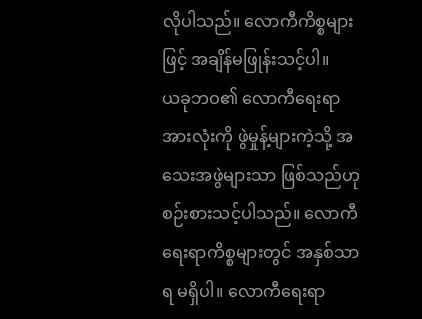လိုပါသည်။ လောကီကိစ္စများဖြင့် အချိန်မဖြုန်းသင့်ပါ။
ယခုဘဝ၏ လောကီရေးရာအားလုံးကို ဖွဲမှုန့်များကဲ့သို့ အသေးအဖွဲများသာ ဖြစ်သည်ဟု စဉ်းစားသင့်ပါသည်။ လောကီရေးရာကိစ္စများတွင် အနှစ်သာရ မရှိပါ။ လောကီရေးရာ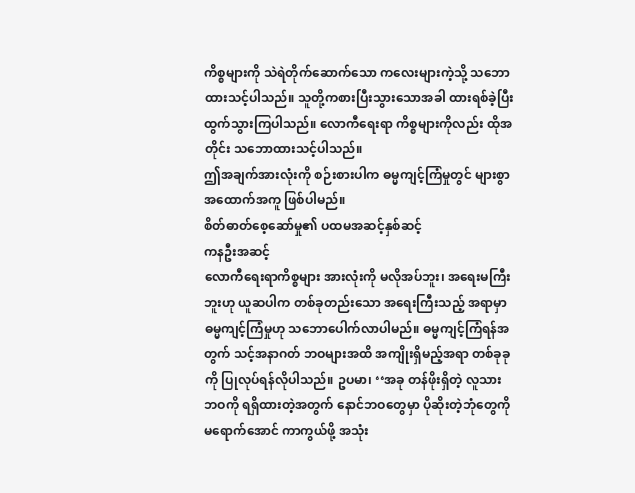ကိစ္စများကို သဲရဲတိုက်ဆောက်သော ကလေးများကဲ့သို့ သဘောထားသင့်ပါသည်။ သူတို့ကစားပြီးသွားသောအခါ ထားရစ်ခဲ့ပြီး ထွက်သွားကြပါသည်။ လောကီရေးရာ ကိစ္စများကိုလည်း ထိုအတိုင်း သဘောထားသင့်ပါသည်။
ဤအချက်အားလုံးကို စဉ်းစားပါက ဓမ္မကျင့်ကြံမှုတွင် များစွာအထောက်အကူ ဖြစ်ပါမည်။
စိတ်ဓာတ်စေ့ဆော်မှု၏ ပထမအဆင့်နှစ်ဆင့်
ကနဦးအဆင့်
လောကီရေးရာကိစ္စများ အားလုံးကို မလိုအပ်ဘူး၊ အရေးမကြီးဘူးဟု ယူဆပါက တစ်ခုတည်းသော အရေးကြီးသည့် အရာမှာ ဓမ္မကျင့်ကြံမှုဟု သဘောပေါက်လာပါမည်။ ဓမ္မကျင့်ကြံရန်အတွက် သင့်အနာဂတ် ဘဝများအထိ အကျိုးရှိမည့်အရာ တစ်ခုခုကို ပြုလုပ်ရန်လိုပါသည်။ ဥပမာ၊ ‘‘အခု တန်ဖိုးရှိတဲ့ လူသားဘဝကို ရရှိထားတဲ့အတွက် နောင်ဘဝတွေမှာ ပိုဆိုးတဲ့ဘုံတွေကို မရောက်အောင် ကာကွယ်ဖို့ အသုံး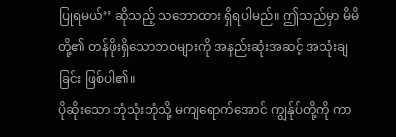ပြုရမယ်’’ ဆိုသည့် သဘောထား ရှိရပါမည်။ ဤသည်မှာ မိမိတို့၏ တန်ဖိုးရှိသောဘဝများကို အနည်းဆုံးအဆင့် အသုံးချခြင်း ဖြစ်ပါ၏။
ပိုဆိုးသော ဘုံသုံးဘုံသို့ မကျရောက်အောင် ကျွန်ုပ်တို့ကို ကာ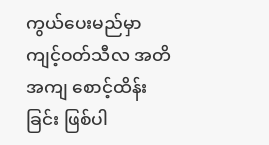ကွယ်ပေးမည်မှာ ကျင့်ဝတ်သီလ အတိအကျ စောင့်ထိန်းခြင်း ဖြစ်ပါ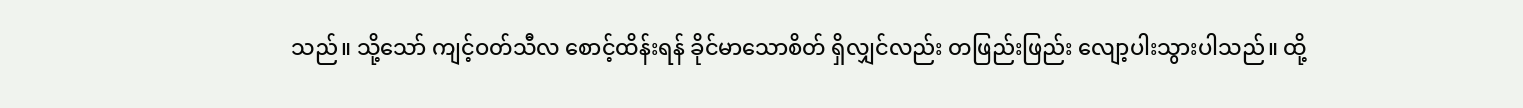သည်။ သို့သော် ကျင့်ဝတ်သီလ စောင့်ထိန်းရန် ခိုင်မာသောစိတ် ရှိလျှင်လည်း တဖြည်းဖြည်း လျော့ပါးသွားပါသည်။ ထို့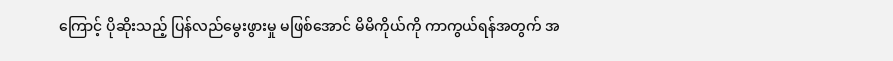ကြောင့် ပိုဆိုးသည့် ပြန်လည်မွေးဖွားမှု မဖြစ်အောင် မိမိကိုယ်ကို ကာကွယ်ရန်အတွက် အ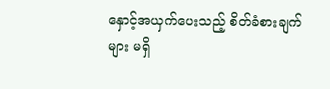နှောင့်အယှက်ပေးသည့် စိတ်ခံစားချက်များ မရှိ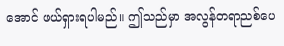အောင် ဖယ်ရှားရပါမည်။ ဤသည်မှာ အလွန်တရာညစ်ပေ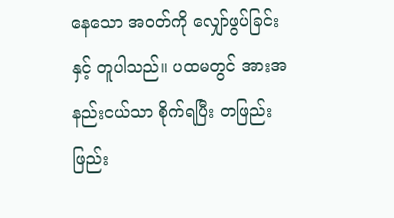နေသော အဝတ်ကို လျှော်ဖွပ်ခြင်းနှင့် တူပါသည်။ ပထမတွင် အားအနည်းငယ်သာ စိုက်ရပြီး တဖြည်းဖြည်း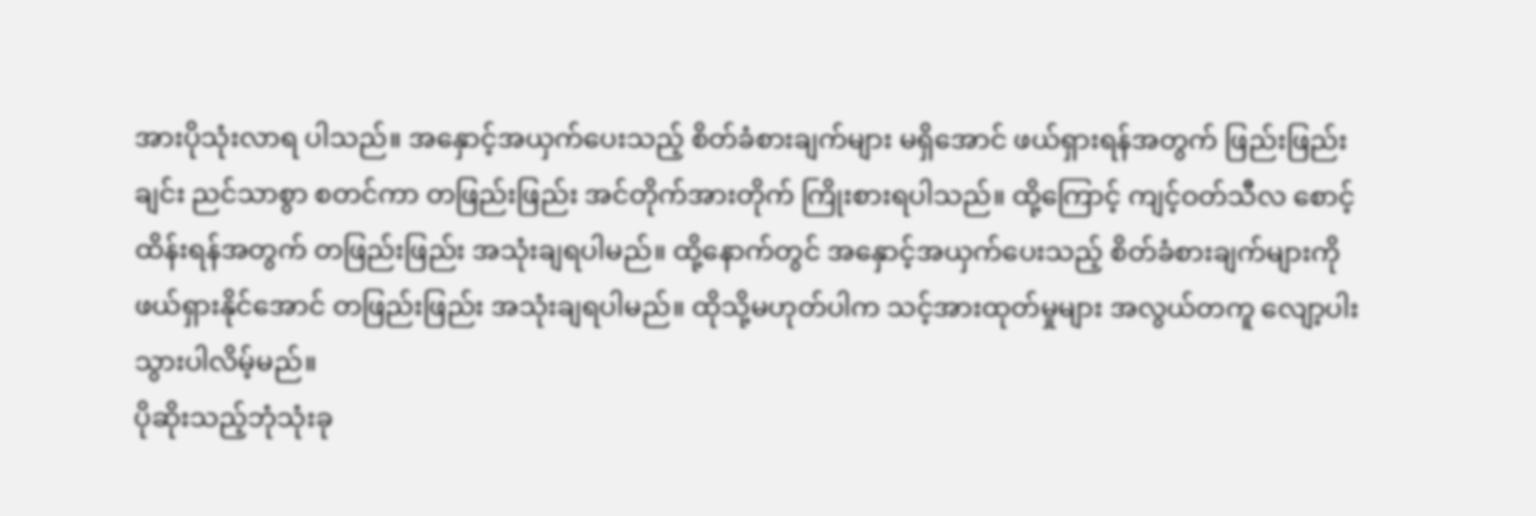အားပိုသုံးလာရ ပါသည်။ အနှောင့်အယှက်ပေးသည့် စိတ်ခံစားချက်များ မရှိအောင် ဖယ်ရှားရန်အတွက် ဖြည်းဖြည်းချင်း ညင်သာစွာ စတင်ကာ တဖြည်းဖြည်း အင်တိုက်အားတိုက် ကြိုးစားရပါသည်။ ထို့ကြောင့် ကျင့်ဝတ်သီလ စောင့်ထိန်းရန်အတွက် တဖြည်းဖြည်း အသုံးချရပါမည်။ ထို့နောက်တွင် အနှောင့်အယှက်ပေးသည့် စိတ်ခံစားချက်များကို ဖယ်ရှားနိုင်အောင် တဖြည်းဖြည်း အသုံးချရပါမည်။ ထိုသို့မဟုတ်ပါက သင့်အားထုတ်မှုများ အလွယ်တကူ လျော့ပါးသွားပါလိမ့်မည်။
ပိုဆိုးသည့်ဘုံသုံးခု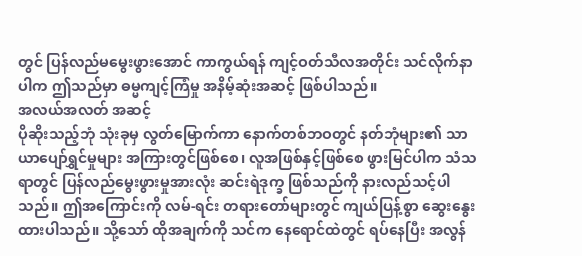တွင် ပြန်လည်မမွေးဖွားအောင် ကာကွယ်ရန် ကျင့်ဝတ်သီလအတိုင်း သင်လိုက်နာပါက ဤသည်မှာ ဓမ္မကျင့်ကြံမှု အနိမ့်ဆုံးအဆင့် ဖြစ်ပါသည်။
အလယ်အလတ် အဆင့်
ပိုဆိုးသည့်ဘုံ သုံးခုမှ လွတ်မြောက်ကာ နောက်တစ်ဘဝတွင် နတ်ဘုံများ၏ သာယာပျော်ရွှင်မှုများ အကြားတွင်ဖြစ်စေ၊ လူအဖြစ်နှင့်ဖြစ်စေ ဖွားမြင်ပါက သံသရာတွင် ပြန်လည်မွေးဖွားမှုအားလုံး ဆင်းရဲဒုက္ခ ဖြစ်သည်ကို နားလည်သင့်ပါသည်။ ဤအကြောင်းကို လမ်-ရင်း တရားတော်များတွင် ကျယ်ပြန့်စွာ ဆွေးနွေးထားပါသည်။ သို့သော် ထိုအချက်ကို သင်က နေရောင်ထဲတွင် ရပ်နေပြီး အလွန်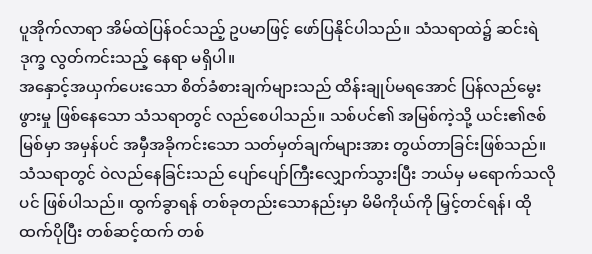ပူအိုက်လာရာ အိမ်ထဲပြန်ဝင်သည့် ဥပမာဖြင့် ဖော်ပြနိုင်ပါသည်။ သံသရာထဲ၌ ဆင်းရဲဒုက္ခ လွတ်ကင်းသည့် နေရာ မရှိပါ။
အနှောင့်အယှက်ပေးသော စိတ်ခံစားချက်များသည် ထိန်းချုပ်မရအောင် ပြန်လည်မွေးဖွားမှု ဖြစ်နေသော သံသရာတွင် လည်စေပါသည်။ သစ်ပင်၏ အမြစ်ကဲ့သို့ ယင်း၏ဇစ်မြစ်မှာ အမှန်ပင် အမှီအခိုကင်းသော သတ်မှတ်ချက်များအား တွယ်တာခြင်းဖြစ်သည်။ သံသရာတွင် ဝဲလည်နေခြင်းသည် ပျော်ပျော်ကြီးလျှောက်သွားပြီး ဘယ်မှ မရောက်သလိုပင် ဖြစ်ပါသည်။ ထွက်ခွာရန် တစ်ခုတည်းသောနည်းမှာ မိမိကိုယ်ကို မြှင့်တင်ရန်၊ ထိုထက်ပိုပြီး တစ်ဆင့်ထက် တစ်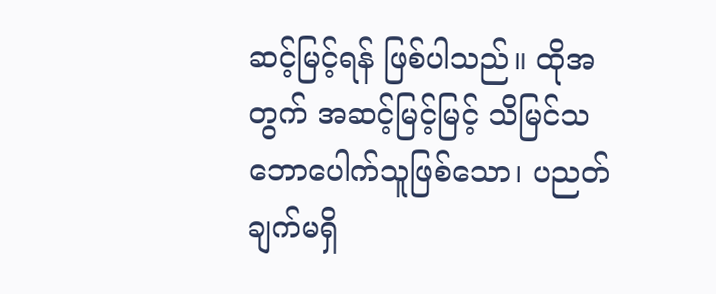ဆင့်မြင့်ရန် ဖြစ်ပါသည်။ ထိုအတွက် အဆင့်မြင့်မြင့် သိမြင်သဘောပေါက်သူဖြစ်သော၊ ပညတ်ချက်မရှိ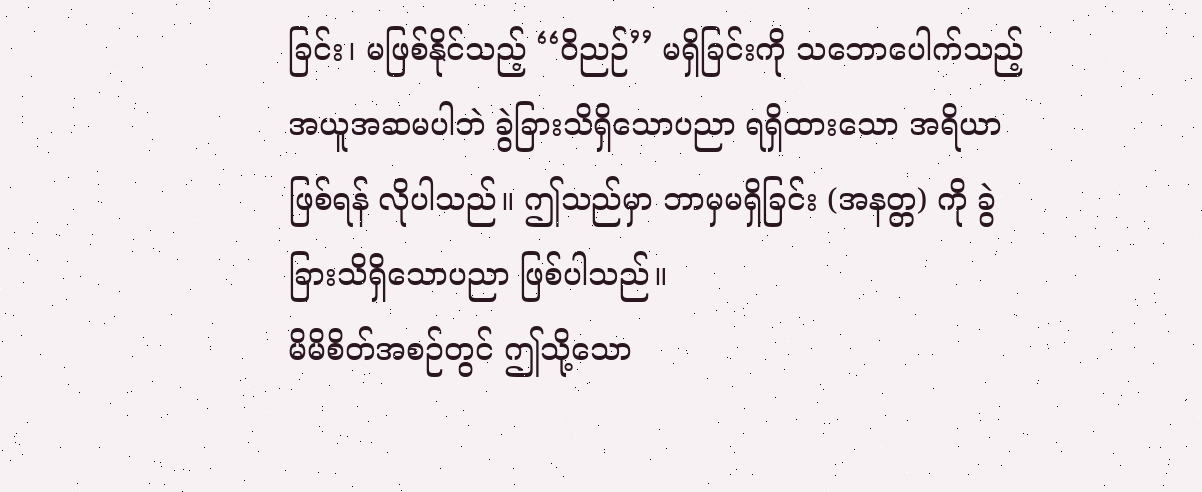ခြင်း၊ မဖြစ်နိုင်သည့် ‘‘ဝိညဉ်’’ မရှိခြင်းကို သဘောပေါက်သည့် အယူအဆမပါဘဲ ခွဲခြားသိရှိသောပညာ ရရှိထားသော အရိယာ ဖြစ်ရန် လိုပါသည်။ ဤသည်မှာ ဘာမှမရှိခြင်း (အနတ္တ) ကို ခွဲခြားသိရှိသောပညာ ဖြစ်ပါသည်။
မိမိစိတ်အစဉ်တွင် ဤသို့သော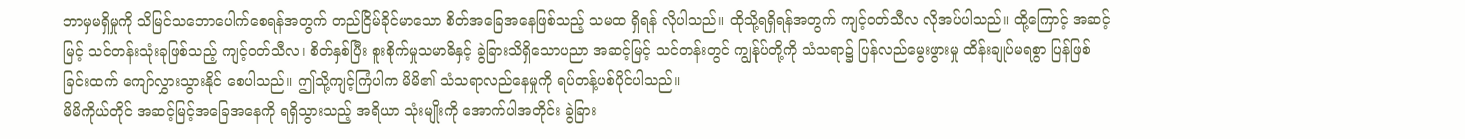ဘာမှမရှိမှုကို သိမြင်သဘောပေါက်စေရန်အတွက် တည်ငြိမ်ခိုင်မာသော စိတ်အခြေအနေဖြစ်သည့် သမထ ရှိရန် လိုပါသည်။ ထိုသို့ရရှိရန်အတွက် ကျင့်ဝတ်သီလ လိုအပ်ပါသည်။ ထို့ကြောင့် အဆင့်မြင့် သင်တန်းသုံးခုဖြစ်သည့် ကျင့်ဝတ်သီလ၊ စိတ်နှစ်ပြီး စူးစိုက်မှုသမာဓိနှင့် ခွဲခြားသိရှိသောပညာ အဆင့်မြင့် သင်တန်းတွင် ကျွန်ုပ်တို့ကို သံသရာ၌ ပြန်လည်မွေးဖွားမှု ထိန်းချုပ်မရစွာ ပြန်ဖြစ်ခြင်းထက် ကျော်လွှားသွားနိုင် စေပါသည်။ ဤသို့ကျင့်ကြံပါက မိမိ၏ သံသရာလည်နေမှုကို ရပ်တန့်ပစ်ပိုင်ပါသည်။
မိမိကိုယ်တိုင် အဆင့်မြင့်အခြေအနေကို ရရှိသွားသည့် အရိယာ သုံးမျိုးကို အောက်ပါအတိုင်း ခွဲခြား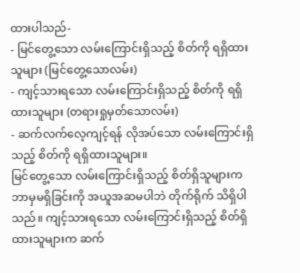ထားပါသည်-
- မြင်တွေ့သော လမ်းကြောင်းရှိသည့် စိတ်ကို ရရှိထားသူများ (မြင်တွေ့သောလမ်း)
- ကျင့်သားရသော လမ်းကြောင်းရှိသည့် စိတ်ကို ရရှိထားသူများ (တရားရှုမှတ်သောလမ်း)
- ဆက်လက်လေ့ကျင့်ရန် လိုအပ်သော လမ်းကြောင်းရှိသည့် စိတ်ကို ရရှိထားသူများ။
မြင်တွေ့သော လမ်းကြောင်းရှိသည့် စိတ်ရှိသူများက ဘာမှမရှိခြင်းကို အယူအဆမပါဘဲ တိုက်ရိုက် သိရှိပါသည်။ ကျင့်သားရသော လမ်းကြောင်းရှိသည့် စိတ်ရှိထားသူများက ဆက်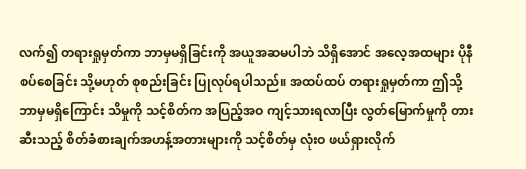လက်၍ တရားရှုမှတ်ကာ ဘာမှမရှိခြင်းကို အယူအဆမပါဘဲ သိရှိအောင် အလေ့အထများ ပိုနီစပ်စေခြင်း သို့မဟုတ် စုစည်းခြင်း ပြုလုပ်ရပါသည်။ အထပ်ထပ် တရားရှုမှတ်ကာ ဤသို့ ဘာမှမရှိကြောင်း သိမှုကို သင့်စိတ်က အပြည့်အဝ ကျင့်သားရလာပြီး လွတ်မြောက်မှုကို တားဆီးသည့် စိတ်ခံစားချက်အဟန့်အတားများကို သင့်စိတ်မှ လုံးဝ ဖယ်ရှားလိုက်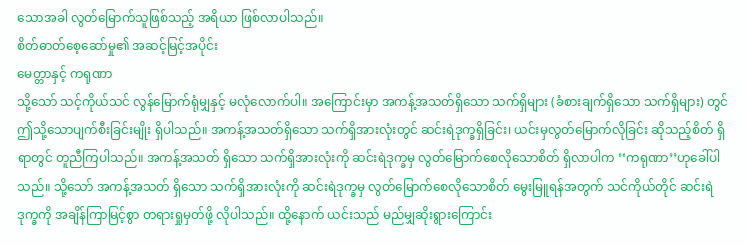သောအခါ လွတ်မြောက်သူဖြစ်သည့် အရိယာ ဖြစ်လာပါသည်။
စိတ်ဓာတ်စေ့ဆော်မှု၏ အဆင့်မြင့်အပိုင်း
မေတ္တာနှင့် ကရုဏာ
သို့သော် သင့်ကိုယ်သင် လွန်မြောက်ရုံမျှနှင့် မလုံလောက်ပါ။ အကြောင်းမှာ အကန့်အသတ်ရှိသော သက်ရှိများ (ခံစားချက်ရှိသော သက်ရှိများ) တွင် ဤသို့သောပျက်စီးခြင်းမျိုး ရှိပါသည်။ အကန့်အသတ်ရှိသော သက်ရှိအားလုံးတွင် ဆင်းရဲဒုက္ခရှိခြင်း၊ ယင်းမှလွတ်မြောက်လိုခြင်း ဆိုသည့်စိတ် ရှိရာတွင် တူညီကြပါသည်။ အကန့်အသတ် ရှိသော သက်ရှိအားလုံးကို ဆင်းရဲဒုက္ခမှ လွတ်မြောက်စေလိုသောစိတ် ရှိလာပါက ‘‘ကရုဏာ’’ဟုခေါ်ပါသည်။ သို့သော် အကန့်အသတ် ရှိသော သက်ရှိအားလုံးကို ဆင်းရဲဒုက္ခမှ လွတ်မြောက်စေလိုသောစိတ် မွေးမြူရန်အတွက် သင်ကိုယ်တိုင် ဆင်းရဲဒုက္ခကို အချိန်ကြာမြင့်စွာ တရားရှုမှတ်ဖို့ လိုပါသည်။ ထို့နောက် ယင်းသည် မည်မျှဆိုးရွားကြောင်း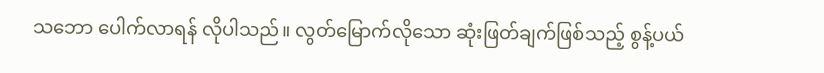သဘော ပေါက်လာရန် လိုပါသည်။ လွတ်မြောက်လိုသော ဆုံးဖြတ်ချက်ဖြစ်သည့် စွန့်ပယ်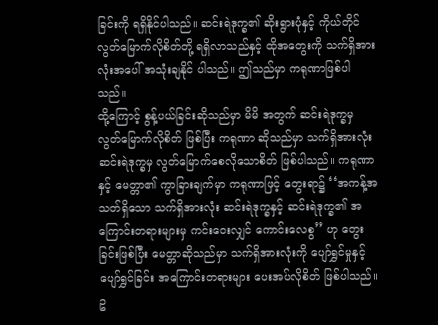ခြင်းကို ရရှိနိုင်ပါသည်။ ဆင်းရဲဒုက္ခ၏ ဆိုးရွားပုံနှင့် ကိုယ်တိုင် လွတ်မြောက်လိုစိတ်တို့ ရရှိလာသည်နှင့် ထိုအတွေးကို သက်ရှိအားလုံးအပေါ် အသုံးချနိုင် ပါသည်။ ဤသည်မှာ ကရုဏာဖြစ်ပါသည်။
ထို့ကြောင့် စွန့်ပယ်ခြင်းဆိုသည်မှာ မိမိ အတွက် ဆင်းရဲဒုက္ခမှ လွတ်မြောက်လိုစိတ် ဖြစ်ပြီး ကရုဏာ ဆိုသည်မှာ သက်ရှိအားလုံး ဆင်းရဲဒုက္ခမှ လွတ်မြောက်စေလိုသောစိတ် ဖြစ်ပါသည်။ ကရုဏာနှင့် မေတ္တာ၏ ကွာခြားချက်မှာ ကရုဏာဖြင့် တွေးရာ၌ ‘‘အကန့်အသတ်ရှိသော သက်ရှိအားလုံး ဆင်းရဲဒုက္ခနှင့် ဆင်းရဲဒုက္ခ၏ အကြောင်းတရားများမှ ကင်းဝေးလျှင် ကောင်းလေစွ’’ ဟု တွေးခြင်းဖြစ်ပြီး မေတ္တာဆိုသည်မှာ သက်ရှိအားလုံးကို ပျော်ရွှင်မှုနှင့် ပျော်ရွှင်ခြင်း အကြောင်းတရားများ ပေးအပ်လိုစိတ် ဖြစ်ပါသည်။
ဥ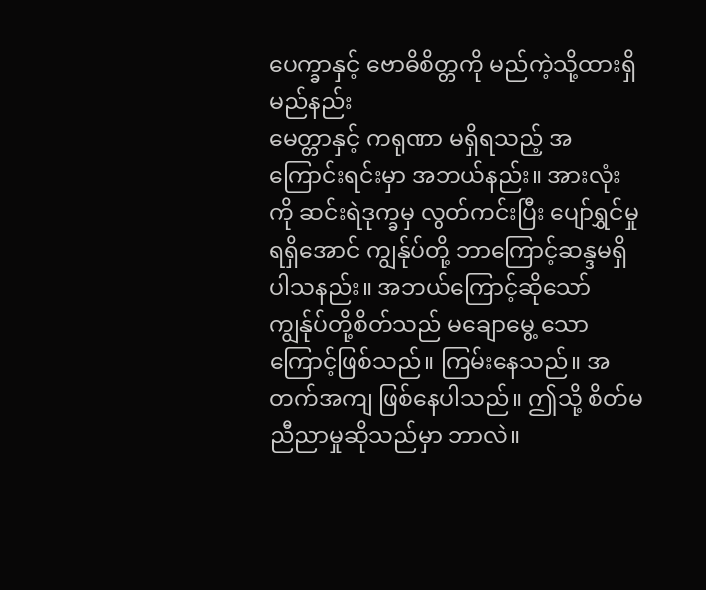ပေက္ခာနှင့် ဗောဓိစိတ္တကို မည်ကဲ့သို့ထားရှိမည်နည်း
မေတ္တာနှင့် ကရုဏာ မရှိရသည့် အကြောင်းရင်းမှာ အဘယ်နည်း။ အားလုံးကို ဆင်းရဲဒုက္ခမှ လွတ်ကင်းပြီး ပျော်ရွှင်မှု ရရှိအောင် ကျွန်ုပ်တို့ ဘာကြောင့်ဆန္ဒမရှိပါသနည်း။ အဘယ်ကြောင့်ဆိုသော် ကျွန်ုပ်တို့စိတ်သည် မချောမွေ့ သောကြောင့်ဖြစ်သည်။ ကြမ်းနေသည်။ အတက်အကျ ဖြစ်နေပါသည်။ ဤသို့ စိတ်မညီညာမှုဆိုသည်မှာ ဘာလဲ။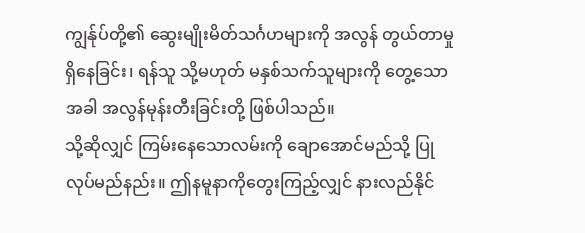ကျွန်ုပ်တို့၏ ဆွေးမျိုးမိတ်သင်္ဂဟများကို အလွန် တွယ်တာမှု ရှိနေခြင်း၊ ရန်သူ သို့မဟုတ် မနှစ်သက်သူများကို တွေ့သောအခါ အလွန်မုန်းတီးခြင်းတို့ ဖြစ်ပါသည်။
သို့ဆိုလျှင် ကြမ်းနေသောလမ်းကို ချောအောင်မည်သို့ ပြုလုပ်မည်နည်း။ ဤနမူနာကိုတွေးကြည့်လျှင် နားလည်နိုင်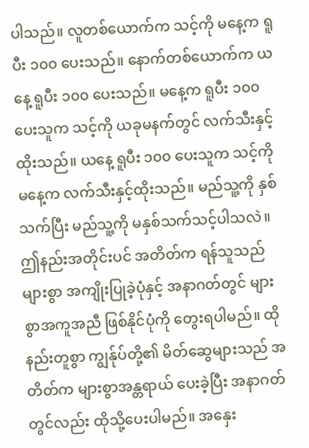ပါသည်။ လူတစ်ယောက်က သင့်ကို မနေ့က ရူပီး ၁၀၀ ပေးသည်။ နောက်တစ်ယောက်က ယနေ့ ရူပီး ၁၀၀ ပေးသည်။ မနေ့က ရူပီး ၁၀၀ ပေးသူက သင့်ကို ယခုမနက်တွင် လက်သီးနှင့်ထိုးသည်။ ယနေ့ ရူပီး ၁၀၀ ပေးသူက သင့်ကို မနေ့က လက်သီးနှင့်ထိုးသည်။ မည်သူ့ကို နှစ်သက်ပြီး မည်သူ့ကို မနှစ်သက်သင့်ပါသလဲ။
ဤနည်းအတိုင်းပင် အတိတ်က ရန်သူသည် များစွာ အကျိုးပြုခဲ့ပုံနှင့် အနာဂတ်တွင် များစွာအကူအညီ ဖြစ်နိုင်ပုံကို တွေးရပါမည်။ ထိုနည်းတူစွာ ကျွန်ုပ်တို့၏ မိတ်ဆွေများသည် အတိတ်က များစွာအန္တရာယ် ပေးခဲ့ပြီး အနာဂတ်တွင်လည်း ထိုသို့ပေးပါမည်။ အနှေး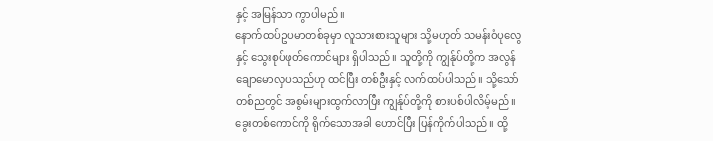နှင့် အမြန်သာ ကွာပါမည်။
နောက်ထပ်ဥပမာတစ်ခုမှာ လူသားစားသူများ သို့မဟုတ် သမန်းဝံပုလွေနှင့် သွေးစုပ်ဖုတ်ကောင်များ ရှိပါသည်။ သူတို့ကို ကျွန်ုပ်တို့က အလွန်ချောမောလှပသည်ဟု ထင်ပြီး တစ်ဦးနှင့် လက်ထပ်ပါသည်။ သို့သော် တစ်ညတွင် အစွမ်းများထွက်လာပြီး ကျွန်ုပ်တို့ကို စားပစ်ပါလိမ့်မည်။
ခွေးတစ်ကောင်ကို ရိုက်သောအခါ ဟောင်ပြီး ပြန်ကိုက်ပါသည်။ ထို့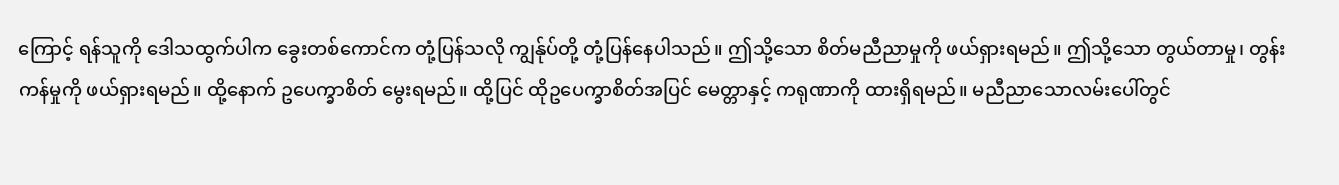ကြောင့် ရန်သူကို ဒေါသထွက်ပါက ခွေးတစ်ကောင်က တုံ့ပြန်သလို ကျွန်ုပ်တို့ တုံ့ပြန်နေပါသည်။ ဤသို့သော စိတ်မညီညာမှုကို ဖယ်ရှားရမည်။ ဤသို့သော တွယ်တာမှု၊ တွန်းကန်မှုကို ဖယ်ရှားရမည်။ ထို့နောက် ဥပေက္ခာစိတ် မွေးရမည်။ ထို့ပြင် ထိုဥပေက္ခာစိတ်အပြင် မေတ္တာနှင့် ကရုဏာကို ထားရှိရမည်။ မညီညာသောလမ်းပေါ်တွင်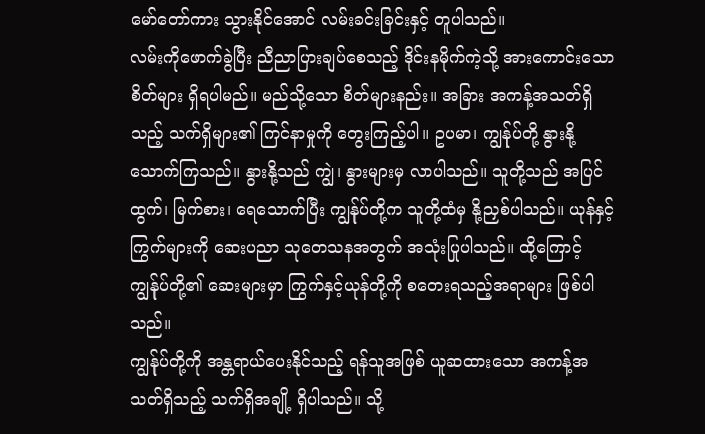မော်တော်ကား သွားနိုင်အောင် လမ်းခင်းခြင်းနှင့် တူပါသည်။
လမ်းကိုဖောက်ခွဲပြီး ညီညာပြားချပ်စေသည့် ဒိုင်းနမိုက်ကဲ့သို့ အားကောင်းသောစိတ်များ ရှိရပါမည်။ မည်သို့သော စိတ်များနည်း။ အခြား အကန့်အသတ်ရှိသည့် သက်ရှိများ၏ ကြင်နာမှုကို တွေးကြည့်ပါ။ ဥပမာ၊ ကျွန်ုပ်တို့ နွားနို့ သောက်ကြသည်။ နွားနို့သည် ကျွဲ၊ နွားများမှ လာပါသည်။ သူတို့သည် အပြင်ထွက်၊ မြက်စား၊ ရေသောက်ပြီး ကျွန်ုပ်တို့က သူတို့ထံမှ နို့ညှစ်ပါသည်။ ယုန်နှင့် ကြွက်များကို ဆေးပညာ သုတေသနအတွက် အသုံးပြုပါသည်။ ထို့ကြောင့် ကျွန်ုပ်တို့၏ ဆေးများမှာ ကြွက်နှင့်ယုန်တို့ကို စတေးရသည့်အရာများ ဖြစ်ပါသည်။
ကျွန်ုပ်တို့ကို အန္တရာယ်ပေးနိုင်သည့် ရန်သူအဖြစ် ယူဆထားသော အကန့်အသတ်ရှိသည့် သက်ရှိအချို့ ရှိပါသည်။ သို့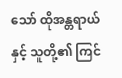သော် ထိုအန္တရာယ်နှင့် သူတို့၏ ကြင်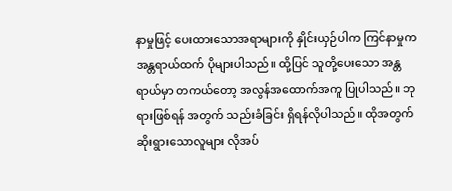နာမှုဖြင့် ပေးထားသောအရာများကို နှိုင်းယှဉ်ပါက ကြင်နာမှုက အန္တရာယ်ထက် ပိုများပါသည်။ ထို့ပြင် သူတို့ပေးသော အန္တရာယ်မှာ တကယ်တော့ အလွန်အထောက်အကူ ပြုပါသည်။ ဘုရားဖြစ်ရန် အတွက် သည်းခံခြင်း ရှိရန်လိုပါသည်။ ထိုအတွက် ဆိုးရွားသောလူများ လိုအပ်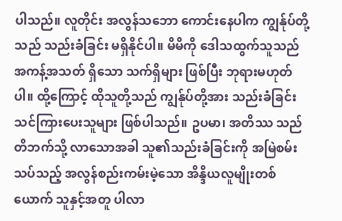ပါသည်။ လူတိုင်း အလွန်သဘော ကောင်းနေပါက ကျွန်ုပ်တို့သည် သည်းခံခြင်း မရှိနိုင်ပါ။ မိမိကို ဒေါသထွက်သူသည် အကန့်အသတ် ရှိသော သက်ရှိများ ဖြစ်ပြီး ဘုရားမဟုတ်ပါ။ ထို့ကြောင့် ထိုသူတို့သည် ကျွန်ုပ်တို့အား သည်းခံခြင်း သင်ကြားပေးသူများ ဖြစ်ပါသည်။ ဥပမာ၊ အတိဿ သည် တိဘက်သို့ လာသောအခါ သူ၏သည်းခံခြင်းကို အမြဲစမ်းသပ်သည့် အလွန်စည်းကမ်းမဲ့သော အိန္ဒိယလူမျိုးတစ်ယောက် သူနှင့်အတူ ပါလာ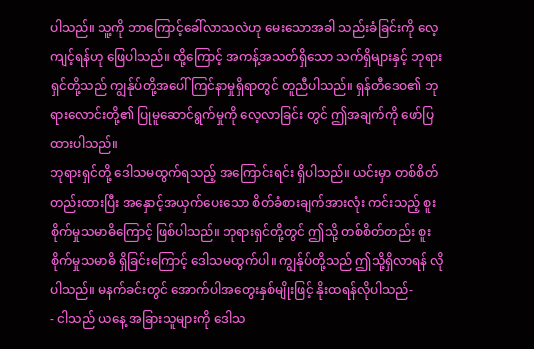ပါသည်။ သူ့ကို ဘာကြောင့်ခေါ်လာသလဲဟု မေးသောအခါ သည်းခံခြင်းကို လေ့ကျင့်ရန်ဟု ဖြေပါသည်။ ထို့ကြောင့် အကန့်အသတ်ရှိသော သက်ရှိများနှင့် ဘုရားရှင်တို့သည် ကျွန်ုပ်တို့အပေါ် ကြင်နာမှုရှိရာတွင် တူညီပါသည်။ ရှန်တီဒေဝ၏ ဘုရားလောင်းတို့၏ ပြုမူဆောင်ရွက်မှုကို လေ့လာခြင်း တွင် ဤအချက်ကို ဖော်ပြထားပါသည်။
ဘုရားရှင်တို့ ဒေါသမထွက်ရသည့် အကြောင်းရင်း ရှိပါသည်။ ယင်းမှာ တစ်စိတ်တည်းထားပြီး အနှောင့်အယှက်ပေးသော စိတ်ခံစားချက်အားလုံး ကင်းသည့် စူးစိုက်မှုသမာဓိကြောင့် ဖြစ်ပါသည်။ ဘုရားရှင်တို့တွင် ဤသို့ တစ်စိတ်တည်း စူးစိုက်မှုသမာဓိ ရှိခြင်းကြောင့် ဒေါသမထွက်ပါ။ ကျွန်ုပ်တို့သည် ဤသို့ရှိလာရန် လိုပါသည်။ မနက်ခင်းတွင် အောက်ပါအတွေးနှစ်မျိုးဖြင့် နိုးထရန်လိုပါသည်-
- ငါသည် ယနေ့ အခြားသူများကို ဒေါသ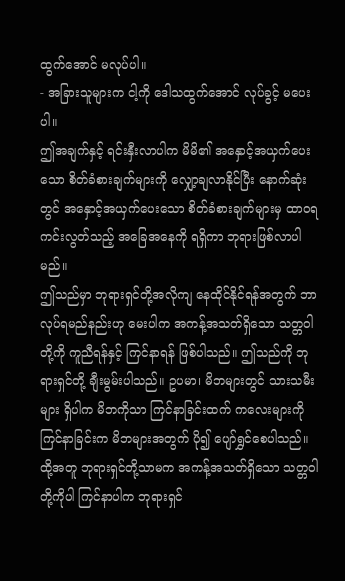ထွက်အောင် မလုပ်ပါ။
- အခြားသူများက ငါ့ကို ဒေါသထွက်အောင် လုပ်ခွင့် မပေးပါ။
ဤအချက်နှင့် ရင်းနှီးလာပါက မိမိ၏ အနှောင့်အယှက်ပေးသော စိတ်ခံစားချက်များကို လျှော့ချလာနိုင်ပြီး နောက်ဆုံးတွင် အနှောင့်အယှက်ပေးသော စိတ်ခံစားချက်များမှ ထာဝရ ကင်းလွတ်သည့် အခြေအနေကို ရရှိကာ ဘုရားဖြစ်လာပါမည်။
ဤသည်မှာ ဘုရားရှင်တို့အလိုကျ နေထိုင်နိုင်ရန်အတွက် ဘာလုပ်ရမည်နည်းဟု မေးပါက အကန့်အသတ်ရှိသော သတ္တဝါတို့ကို ကူညီရန်နှင့် ကြင်နာရန် ဖြစ်ပါသည်။ ဤသည်ကို ဘုရားရှင်တို့ ချီးမွမ်းပါသည်။ ဥပမာ၊ မိဘများတွင် သားသမီးများ ရှိပါက မိဘကိုသာ ကြင်နာခြင်းထက် ကလေးများကို ကြင်နာခြင်းက မိဘများအတွက် ပို၍ ပျော်ရွှင်စေပါသည်။ ထို့အတူ ဘုရားရှင်တို့သာမက အကန့်အသတ်ရှိသော သတ္တဝါတို့ကိုပါ ကြင်နာပါက ဘုရားရှင်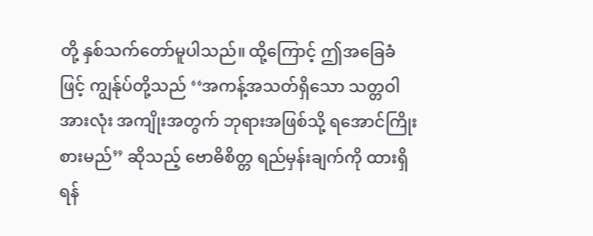တို့ နှစ်သက်တော်မူပါသည်။ ထို့ကြောင့် ဤအခြေခံဖြင့် ကျွန်ုပ်တို့သည် ‘‘အကန့်အသတ်ရှိသော သတ္တဝါအားလုံး အကျိုးအတွက် ဘုရားအဖြစ်သို့ ရအောင်ကြိုးစားမည်’’ ဆိုသည့် ဗောဓိစိတ္တ ရည်မှန်းချက်ကို ထားရှိရန်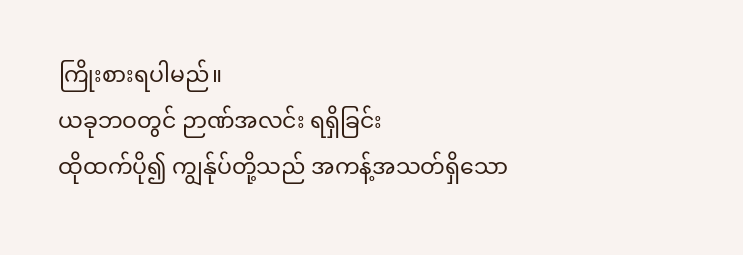ကြိုးစားရပါမည်။
ယခုဘဝတွင် ဉာဏ်အလင်း ရရှိခြင်း
ထိုထက်ပို၍ ကျွန်ုပ်တို့သည် အကန့်အသတ်ရှိသော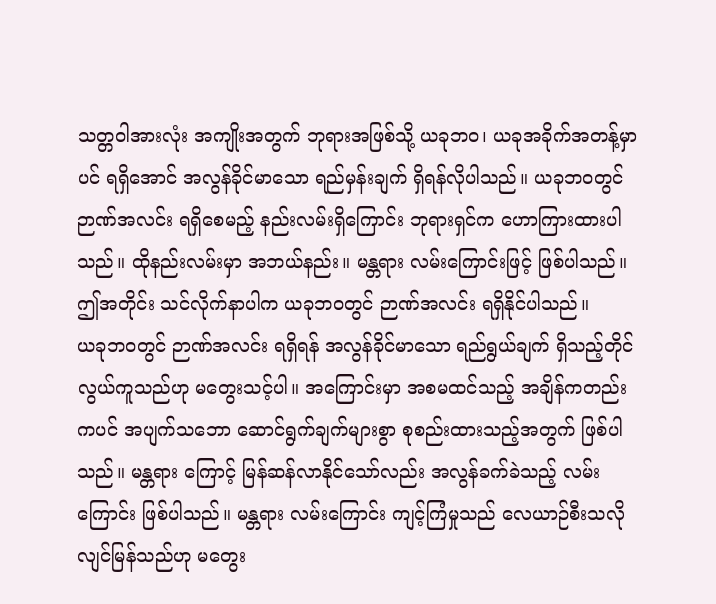သတ္တဝါအားလုံး အကျိုးအတွက် ဘုရားအဖြစ်သို့ ယခုဘဝ၊ ယခုအခိုက်အတန့်မှာပင် ရရှိအောင် အလွန်ခိုင်မာသော ရည်မှန်းချက် ရှိရန်လိုပါသည်။ ယခုဘဝတွင် ဉာဏ်အလင်း ရရှိစေမည့် နည်းလမ်းရှိကြောင်း ဘုရားရှင်က ဟောကြားထားပါသည်။ ထိုနည်းလမ်းမှာ အဘယ်နည်း။ မန္တရား လမ်းကြောင်းဖြင့် ဖြစ်ပါသည်။ ဤအတိုင်း သင်လိုက်နာပါက ယခုဘဝတွင် ဉာဏ်အလင်း ရရှိနိုင်ပါသည်။
ယခုဘဝတွင် ဉာဏ်အလင်း ရရှိရန် အလွန်ခိုင်မာသော ရည်ရွယ်ချက် ရှိသည့်တိုင် လွယ်ကူသည်ဟု မတွေးသင့်ပါ။ အကြောင်းမှာ အစမထင်သည့် အချိန်ကတည်းကပင် အပျက်သဘော ဆောင်ရွက်ချက်များစွာ စုစည်းထားသည့်အတွက် ဖြစ်ပါသည်။ မန္တရား ကြောင့် မြန်ဆန်လာနိုင်သော်လည်း အလွန်ခက်ခဲသည့် လမ်းကြောင်း ဖြစ်ပါသည်။ မန္တရား လမ်းကြောင်း ကျင့်ကြံမှုသည် လေယာဉ်စီးသလို လျင်မြန်သည်ဟု မတွေး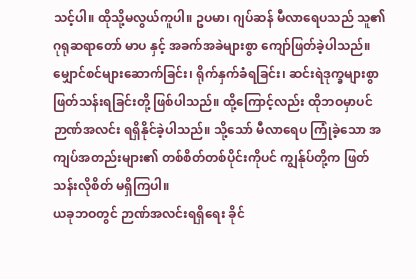သင့်ပါ။ ထိုသို့မလွယ်ကူပါ။ ဥပမာ၊ ဂျပ်ဆန် မီလာရေပသည် သူ၏ဂုရုဆရာတော် မာပ နှင့် အခက်အခဲများစွာ ကျော်ဖြတ်ခဲ့ပါသည်။ မျှောင်စင်များဆောက်ခြင်း၊ ရိုက်နှက်ခံရခြင်း၊ ဆင်းရဲဒုက္ခများစွာ ဖြတ်သန်းရခြင်းတို့ ဖြစ်ပါသည်။ ထို့ကြောင့်လည်း ထိုဘဝမှာပင် ဉာဏ်အလင်း ရရှိနိုင်ခဲ့ပါသည်။ သို့သော် မီလာရေပ ကြုံခဲ့သော အကျပ်အတည်းများ၏ တစ်စိတ်တစ်ပိုင်းကိုပင် ကျွန်ုပ်တို့က ဖြတ်သန်းလိုစိတ် မရှိကြပါ။
ယခုဘဝတွင် ဉာဏ်အလင်းရရှိရေး ခိုင်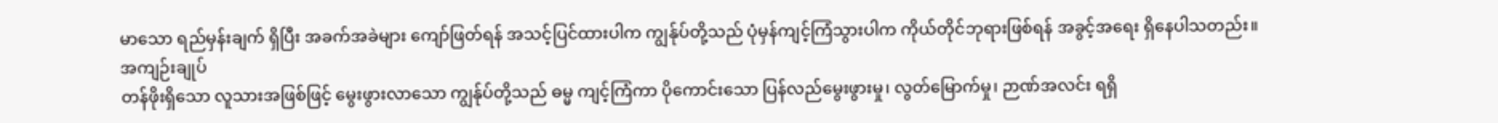မာသော ရည်မှန်းချက် ရှိပြီး အခက်အခဲများ ကျော်ဖြတ်ရန် အသင့်ပြင်ထားပါက ကျွန်ုပ်တို့သည် ပုံမှန်ကျင့်ကြံသွားပါက ကိုယ်တိုင်ဘုရားဖြစ်ရန် အခွင့်အရေး ရှိနေပါသတည်း။
အကျဉ်းချုပ်
တန်ဖိုးရှိသော လူသားအဖြစ်ဖြင့် မွေးဖွားလာသော ကျွန်ုပ်တို့သည် ဓမ္မ ကျင့်ကြံကာ ပိုကောင်းသော ပြန်လည်မွေးဖွားမှု၊ လွတ်မြောက်မှု၊ ဉာဏ်အလင်း ရရှိ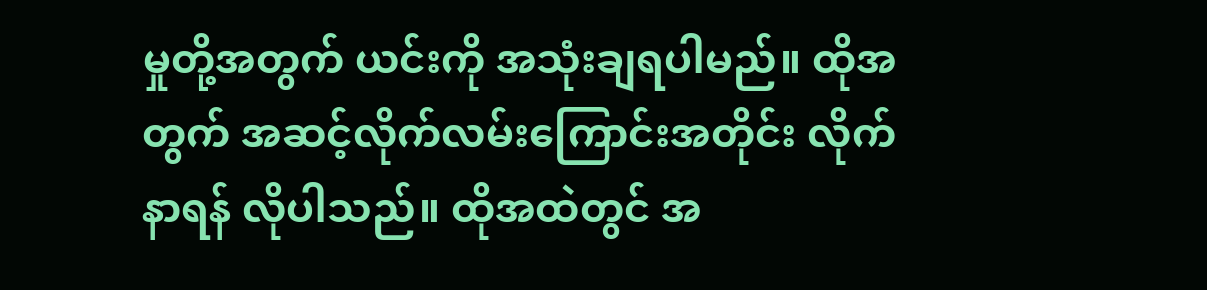မှုတို့အတွက် ယင်းကို အသုံးချရပါမည်။ ထိုအတွက် အဆင့်လိုက်လမ်းကြောင်းအတိုင်း လိုက်နာရန် လိုပါသည်။ ထိုအထဲတွင် အ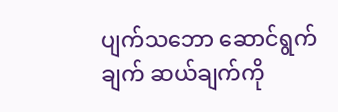ပျက်သဘော ဆောင်ရွက်ချက် ဆယ်ချက်ကို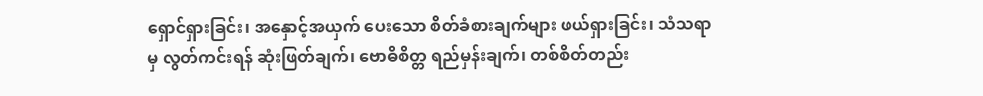ရှောင်ရှားခြင်း၊ အနှောင့်အယှက် ပေးသော စိတ်ခံစားချက်များ ဖယ်ရှားခြင်း၊ သံသရာမှ လွတ်ကင်းရန် ဆုံးဖြတ်ချက်၊ ဗောဓိစိတ္တ ရည်မှန်းချက်၊ တစ်စိတ်တည်း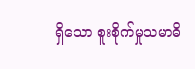ရှိသော စူးစိုက်မှုသမာဓိ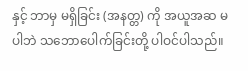နှင့် ဘာမှ မရှိခြင်း (အနတ္တ) ကို အယူအဆ မပါဘဲ သဘောပေါက်ခြင်းတို့ ပါဝင်ပါသည်။